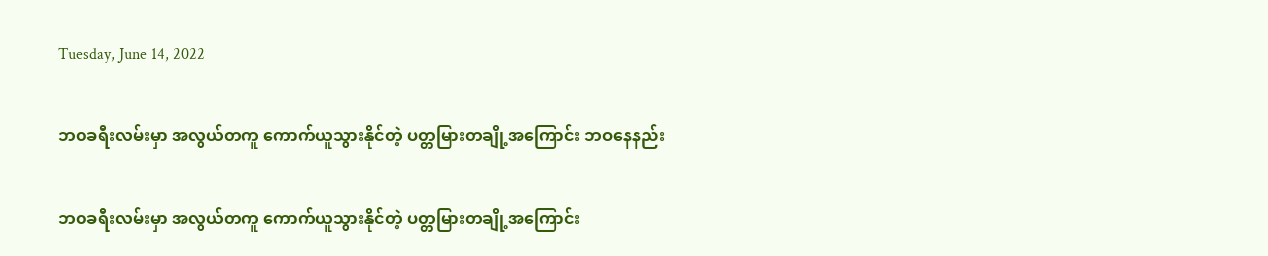Tuesday, June 14, 2022

ဘ၀ခရီးလမ်းမှာ အလွယ်တကူ ကောက်ယူသွားနိုင်တဲ့ ပတ္တမြားတချို့အကြောင်း ဘဝနေနည်း

ဘ၀ခရီးလမ်းမှာ အလွယ်တကူ ကောက်ယူသွားနိုင်တဲ့ ပတ္တမြားတချို့အကြောင်း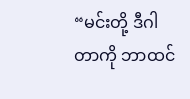“မင်းတို့ ဒီဂါတာကို ဘာထင်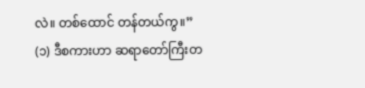လဲ။ တစ်ထောင် တန်တယ်ကွ။” (၁) ဒီစကားဟာ ဆရာတော်ကြီးတ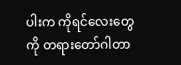ပါးက ကိုရင်လေးတွေကို တရားတော်ဂါတာ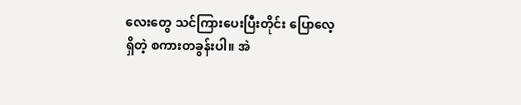လေးတွေ သင်ကြားပေးပြီးတိုင်း ပြောလေ့ရှိတဲ့ စကားတခွန်းပါ။ အဲ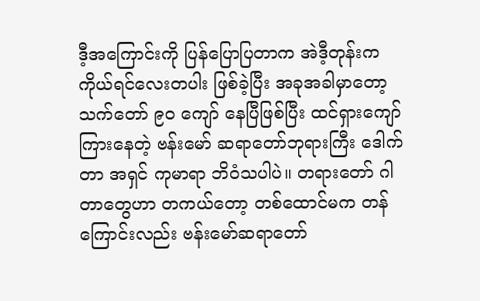ဒီ့အကြောင်းကို ပြန်ပြောပြတာက အဲဒီ့တုန်းက ကိုယ်ရင်လေးတပါး ဖြစ်ခဲ့ပြီး အခုအခါမှာတော့ သက်တော် ၉၀ ကျော် နေပြီဖြစ်ပြီး ထင်ရှားကျော်ကြားနေတဲ့ ဗန်းမော် ဆရာတော်ဘုရားကြီး ဒေါက်တာ အရှင် ကုမာရာ ဘိဝံသပါပဲ။ တရားတော် ဂါတာတွေဟာ တကယ်တော့ တစ်ထောင်မက တန်ကြောင်းလည်း ဗန်းမော်ဆရာတော်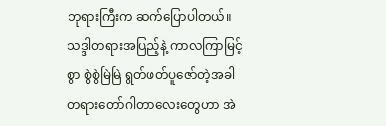ဘုရားကြီးက ဆက်ပြောပါတယ်။ သဒ္ဒါတရားအပြည့်နဲ့ ကာလကြာမြင့်စွာ စွဲစွဲမြဲမြဲ ရွတ်ဖတ်ပူဇော်တဲ့အခါ တရားတော်ဂါတာလေးတွေဟာ အဲ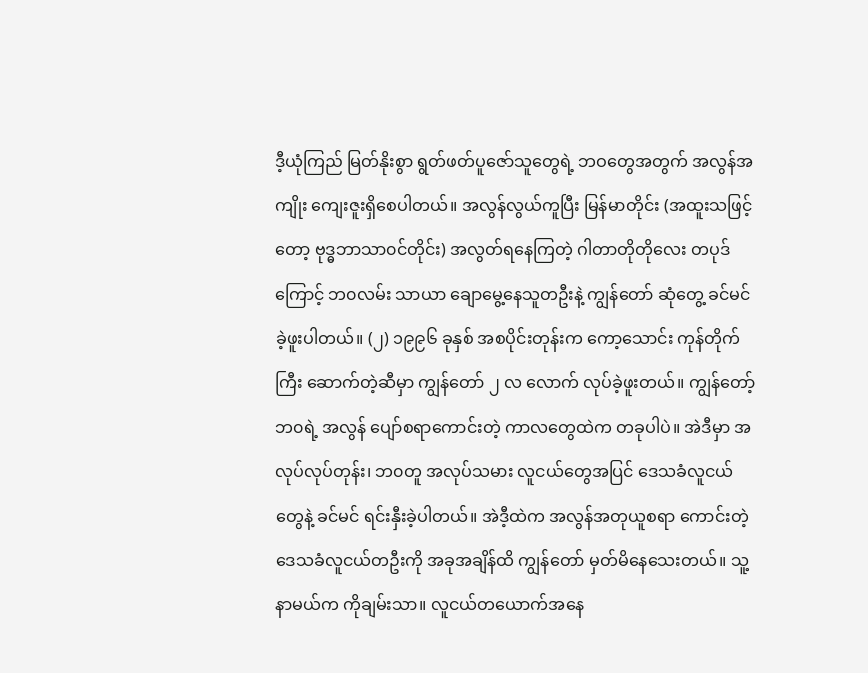ဒီ့ယုံကြည် မြတ်နိုးစွာ ရွတ်ဖတ်ပူဇော်သူတွေရဲ့ ဘဝတွေအတွက် အလွန်အကျိုး ကျေးဇူးရှိစေပါတယ်။ အလွန်လွယ်ကူပြီး မြန်မာတိုင်း (အထူးသဖြင့်တော့ ဗုဒ္ဓဘာသာ၀င်တိုင်း) အလွတ်ရနေကြတဲ့ ဂါတာတိုတိုလေး တပုဒ်ကြောင့် ဘ၀လမ်း သာယာ ချောမွေ့နေသူတဦးနဲ့ ကျွန်တော် ဆုံတွေ့ ခင်မင်ခဲ့ဖူးပါတယ်။ (၂) ၁၉၉၆ ခုနှစ် အစပိုင်းတုန်းက ကော့သောင်း ကုန်တိုက်ကြီး ဆောက်တဲ့ဆီမှာ ကျွန်တော် ၂ လ လောက် လုပ်ခဲ့ဖူးတယ်။ ကျွန်တော့်ဘ၀ရဲ့ အလွန် ပျော်စရာကောင်းတဲ့ ကာလတွေထဲက တခုပါပဲ။ အဲဒီမှာ အလုပ်လုပ်တုန်း၊ ဘ၀တူ အလုပ်သမား လူငယ်တွေအပြင် ဒေသခံလူငယ်တွေနဲ့ ခင်မင် ရင်းနှီးခဲ့ပါတယ်။ အဲဒီ့ထဲက အလွန်အတုယူစရာ ကောင်းတဲ့ ဒေသခံလူငယ်တဦးကို အခုအချိန်ထိ ကျွန်တော် မှတ်မိနေသေးတယ်။ သူ့နာမယ်က ကိုချမ်းသာ။ လူငယ်တယောက်အနေ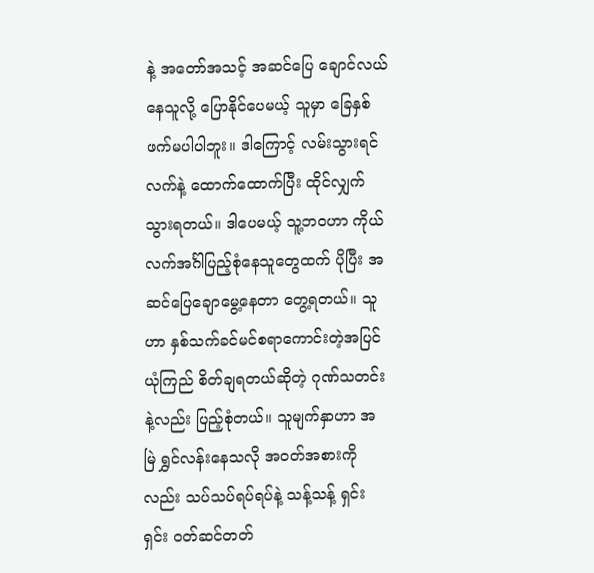နဲ့ အတော်အသင့် အဆင်ပြေ ချောင်လယ်နေသူလို့ ပြောနိုင်ပေမယ့် သူမှာ ခြေနှစ်ဖက်မပါပါဘူး။ ဒါကြောင့် လမ်းသွားရင် လက်နဲ့ ထောက်ထောက်ပြီး ထိုင်လျှက်သွားရတယ်။ ဒါပေမယ့် သူ့ဘ၀ဟာ ကိုယ်လက်အင်္ဂါပြည့်စုံနေသူတွေထက် ပိုပြီး အဆင်ပြေချောမွေ့နေတာ တွေ့ရတယ်။ သူဟာ နှစ်သက်ခင်မင်စရာကောင်းတဲ့အပြင် ယုံကြည် စိတ်ချရတယ်ဆိုတဲ့ ဂုဏ်သတင်းနဲ့လည်း ပြည့်စုံတယ်။ သူမျက်နှာဟာ အမြဲ ရွှင်လန်းနေသလို အ၀တ်အစားကိုလည်း သပ်သပ်ရပ်ရပ်နဲ့ သန့်သန့် ရှင်းရှင်း ၀တ်ဆင်တတ်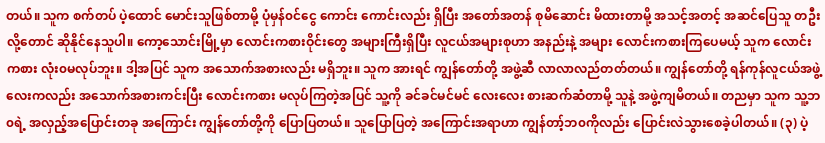တယ်။ သူက စက်တပ် ပဲ့ထောင် မောင်းသူဖြစ်တာမို့ ပုံမှန်၀င်ငွေ ကောင်း ကောင်းလည်း ရှိပြီး အတော်အတန် စုမိဆောင်း မိထားတာမို့ အသင့်အတင့် အဆင်ပြေသူ တဦးလို့တောင် ဆိုနိုင်နေသူပါ။ ကော့သောင်းမြို့မှာ လောင်းကစားဝိုင်းတွေ အများကြီးရှိပြီး လူငယ်အများစုဟာ အနည်းနဲ့ အများ လောင်းကစားကြပေမယ့် သူက လောင်းကစား လုံး၀မလုပ်ဘူး။ ဒါ့အပြင် သူက အသောက်အစားလည်း မရှိဘူး။ သူက အားရင် ကျွန်တော်တို့ အဖွဲ့ဆီ လာလာလည်တတ်တယ်။ ကျွန်တော်တို့ ရန်ကုန်လူငယ်အဖွဲ့လေးကလည်း အသောက်အစားကင်းပြီး လောင်းကစား မလုပ်ကြတဲ့အပြင် သူ့ကို ခင်ခင်မင်မင် လေးလေး စားဆက်ဆံတာမို့ သူနဲ့ အဖွဲ့ကျမိတယ်။ တညမှာ သူက သူ့ဘ၀ရဲ့ အလှည့်အပြောင်းတခု အကြောင်း ကျွန်‌တော်တို့ကို ပြောပြတယ်။ သူပြောပြတဲ့ အကြောင်းအရာဟာ ကျွန်တာ့်ဘ၀ကိုလည်း ပြောင်းလဲသွားစေခဲ့ပါတယ်။ (၃) ပဲ့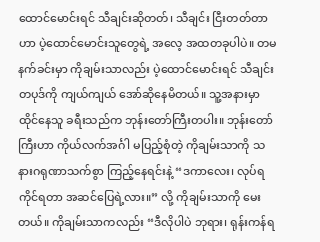ထောင်မောင်းရင် သီချင်းဆိုတတ်၊ သီချင်း ငြီးတတ်တာဟာ ပဲ့ထောင်မောင်းသူတွေရဲ့ အလေ့ အထတခုပါပဲ။ တမနက်ခင်းမှာ ကိုချမ်းသာလည်း ပဲ့ထောင်မောင်းရင် သီချင်းတပုဒ်ကို ကျယ်ကျယ် အော်ဆိုနေမိတယ်။ သူ့အနားမှာ ထိုင်နေသူ ခရီးသည်က ဘုန်းတော်ကြီးတပါး။ ဘုန်းတော်ကြီးဟာ ကိုယ်လက်အင်္ဂါ မပြည့်စုံတဲ့ ကိုချမ်းသာကို သနားဂရုဏာသက်စွာ ကြည့်နေရင်းနဲ့ “ဒကာလေး၊ လုပ်ရကိုင်ရတာ အဆင်ပြေရဲ့လား။” လို့ ကိုချမ်းသာကို မေးတယ်။ ကိုချမ်းသာကလည်း “ဒီလိုပါပဲ ဘုရား၊ ရုန်းကန်ရ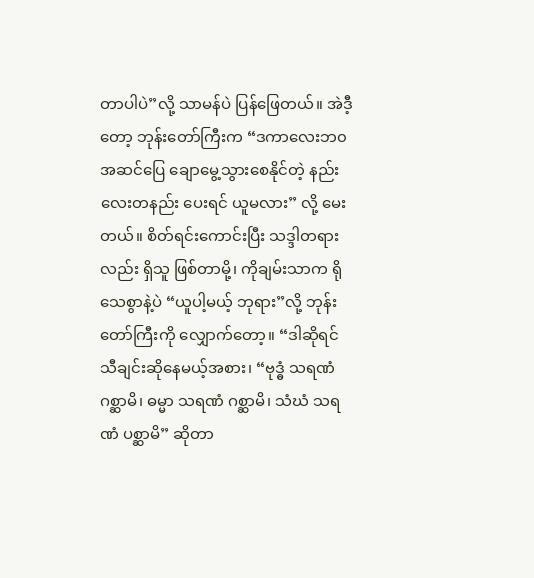တာပါပဲ”လို့ သာမန်ပဲ ပြန်ဖြေတယ်။ အဲဒီ့တော့ ဘုန်းတော်ကြီးက “ဒကာလေးဘ၀ အဆင်ပြေ ချောမွေ့သွားစေနိုင်တဲ့ နည်းလေးတနည်း ပေးရင် ယူမလား” လို့ မေးတယ်။ စိတ်ရင်းကောင်းပြီး သဒ္ဒါတရားလည်း ရှိသူ ဖြစ်တာမို့၊ ကိုချမ်းသာက ရိုသေစွာနဲ့ပဲ “ယူပါ့မယ့် ဘုရား”လို့ ဘုန်းတော်ကြီးကို လျှောက်တော့။ “ဒါဆိုရင် သီချင်းဆိုနေမယ့်အစား၊ “ဗုဒ္ဓံ သရဏံ ဂစ္ဆာမိ၊ ဓမ္မာ သရဏံ ဂစ္ဆာမိ၊ သံဃံ သရဏံ ပစ္ဆာမိ” ဆိုတာ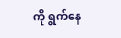ကို ရွက်နေ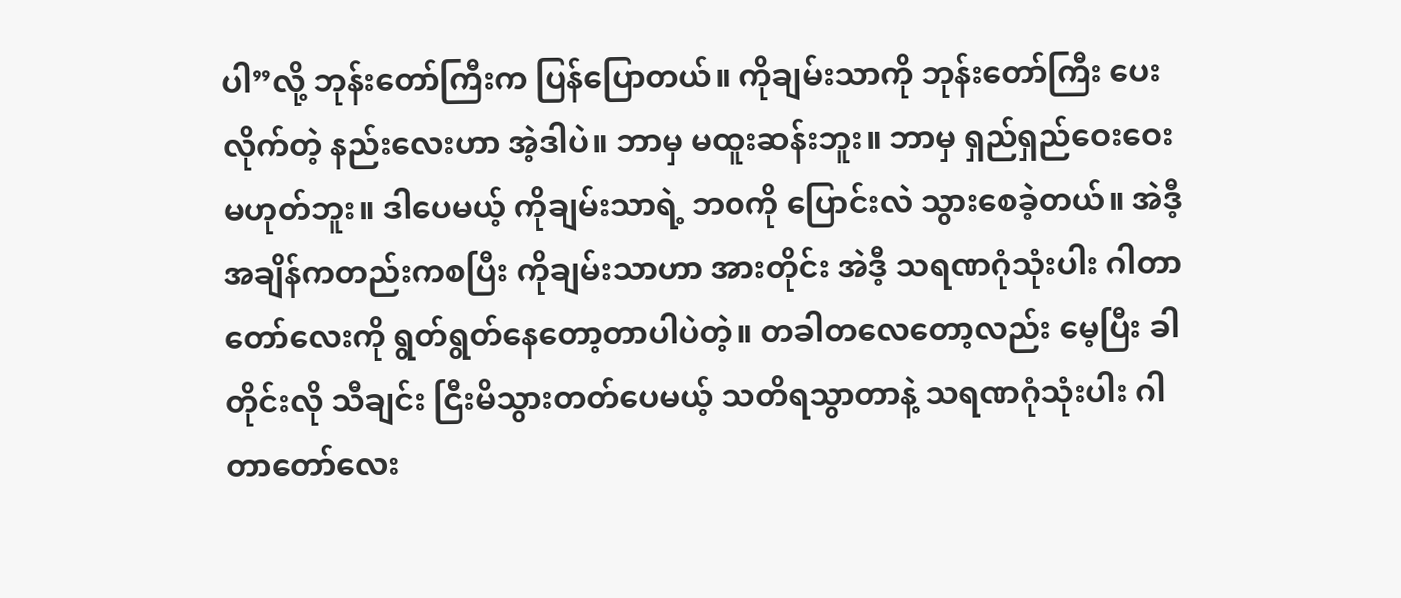ပါ”လို့ ဘုန်းတော်ကြီးက ပြန်ပြောတယ်။ ကိုချမ်းသာကို ဘုန်းတော်ကြီး ပေးလိုက်တဲ့ နည်းလေးဟာ အဲ့ဒါပဲ။ ဘာမှ မထူးဆန်းဘူး။ ဘာမှ ရှည်ရှည်ဝေးဝေး မဟုတ်ဘူး။ ဒါပေမယ့် ကိုချမ်းသာရဲ့ ဘ၀ကို ပြောင်းလဲ သွားစေခဲ့တယ်။ အဲဒီ့အချိန်ကတည်းကစပြီး ကိုချမ်းသာဟာ အားတိုင်း အဲဒီ့ သရဏဂုံသုံးပါး ဂါတာတော်လေးကို ရွတ်ရွတ်နေတော့တာပါပဲတဲ့။ တခါတလေတော့လည်း မေ့ပြီး ခါတိုင်းလို သီချင်း ငြီးမိသွားတတ်ပေမယ့် သတိရသွာတာနဲ့ သရဏဂုံသုံးပါး ဂါတာတော်လေး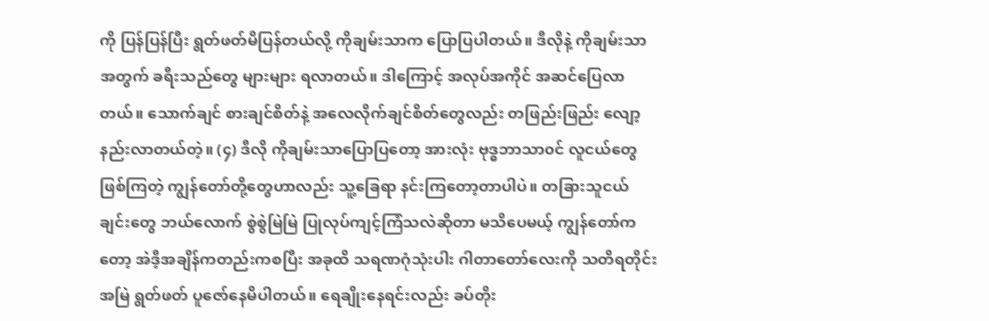ကို ပြန်ပြန်ပြီး ရွတ်ဖတ်မိပြန်တယ်လို့ ကိုချမ်းသာက ပြောပြပါတယ်။ ဒီလိုနဲ့ ကိုချမ်းသာအတွက် ခရီးသည်တွေ များများ ရလာတယ်။ ဒါကြောင့် အလုပ်အကိုင် အဆင်ပြေလာတယ်။ သောက်ချင် စားချင်စိတ်နဲ့ အလေလိုက်ချင်စိတ်တွေလည်း တဖြည်းဖြည်း လျော့နည်းလာတယ်တဲ့။ (၄) ဒီလို ကိုချမ်းသာပြောပြတော့ အားလုံး ဗုဒ္ဓဘာသာ၀င် လူငယ်တွေဖြစ်ကြတဲ့ ကျွန်တော်တို့တွေဟာလည်း သူ့ခြေရာ နင်းကြတော့တာပါပဲ။ တခြားသူငယ်ချင်းတွေ ဘယ်လောက် စွဲစွဲမြဲမြဲ ပြုလုပ်ကျင့်ကြံသလဲဆိုတာ မသိပေမယ့် ကျွန်တော်ကတော့ အဲဒီ့အချိန်ကတည်းကစပြီး အခုထိ သရဏဂုံသုံးပါး ဂါတာတော်လေးကို သတိရတိုင်း အမြဲ ရွတ်ဖတ် ပူဇော်နေမိပါတယ်။ ရေချိုးနေရင်းလည်း ခပ်တိုး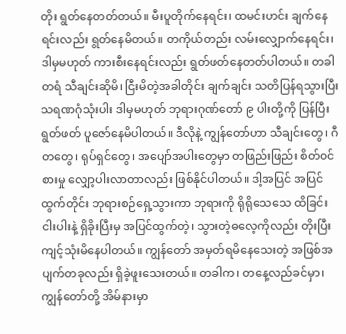တိုး ရွတ်နေတတ်တယ်။ မီးပူတိုက်နေရင်း၊ ထမင်းဟင်း ချက်နေရင်းလည်း ရွတ်နေမိတယ်။ တကိုယ်တည်း လမ်းလျှောက်နေရင်း၊ ဒါမှမဟုတ် ကားစီးနေရင်းလည်း ရွတ်ဖတ်နေတတ်ပါတယ်။ တခါတရံ သီချင်းဆိုမိ၊ ငြီးမိတဲ့အခါတိုင်း ချက်ချင်း သတိပြန်ရသွားပြီး သရဏဂုံသုံးပါး ဒါမှမဟုတ် ဘုရားဂုဏ်တော် ၉ ပါးတို့ကို ပြန်ပြီး ရွတ်ဖတ် ပူဇော်နေမိပါတယ်။ ဒီလိုနဲ့ ကျွန်တော်ဟာ သီချင်းတွေ၊ ဂီတတွေ၊ ရုပ်ရှင်တွေ၊ အပျော်အပါးတွေမှာ တဖြည်းဖြည်း စိတ်၀င်စားမှု လျှော့ပါးလာတာလည်း ဖြစ်နိုင်ပါတယ်။ ဒါ့အပြင် အပြင်ထွက်တိုင်း ဘုရားစဉ်ရှေ့သွားကာ ဘုရားကို ရိုရိုသေသေ ထိခြင်းငါးပါးနဲ့ ရှိခိုးပြီးမှ အပြင်ထွက်တဲ့၊ သွားတဲ့ဓလေ့ကိုလည်း တိုးပြီး ကျင့်သုံးမိနေပါတယ်။ ကျွန်တော် အမှတ်ရမိနေသေးတဲ့ အဖြစ်အပျက်တခုလည်း ရှိခဲ့ဖူးသေးတယ်။ တခါက၊ တနေ့လည်ခင်မှာ၊ ကျွန်တော်တို့ အိမ်နားမှာ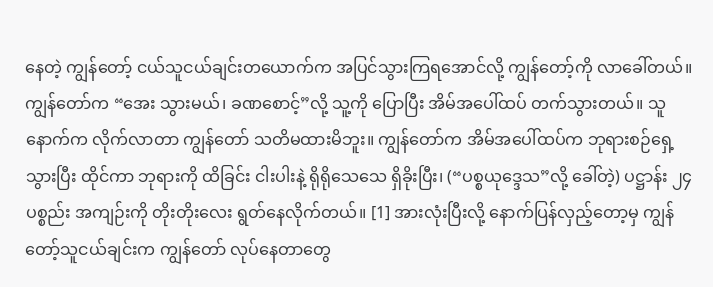နေတဲ့ ကျွန်တော့် ငယ်သူငယ်ချင်းတယောက်က အပြင်သွားကြရအောင်လို့ ကျွန်တော့်ကို လာခေါ်တယ်။ ကျွန်တော်က “အေး သွားမယ်၊ ခဏစောင့်”လို့ သူ့ကို ပြောပြီး အိမ်အပေါ်ထပ် တက်သွားတယ်။ သူ နောက်က လိုက်လာတာ ကျွန်တော် သတိမထားမိဘူး။ ကျွန်တော်က အိမ်အပေါ်ထပ်က ဘုရားစဉ်ရှေ့သွားပြီး ထိုင်ကာ ဘုရားကို ထိခြင်း ငါးပါးနဲ့ ရိုရိုသေသေ ရှိခိုးပြီး၊ (“ပစ္စယုဒ္ဒေသ”လို့ ခေါ်တဲ့) ပဋ္ဌာန်း ၂၄ ပစ္စည်း အကျဉ်းကို တိုးတိုးလေး ရွတ်နေလိုက်တယ်။ [1] အားလုံးပြီးလို့ နောက်ပြန်လှည့်တော့မှ ကျွန်တော့်သူငယ်ချင်းက ကျွန်တော် လုပ်နေတာတွေ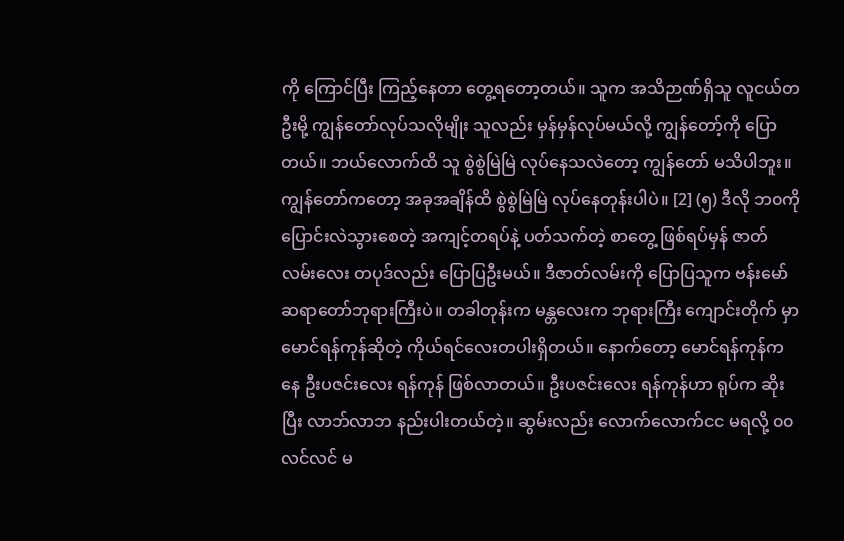ကို ကြောင်ပြီး ကြည့်နေတာ တွေ့ရတော့တယ်။ သူက အသိဉာဏ်ရှိသူ လူငယ်တဦးမို့ ကျွန်တော်လုပ်သလိုမျိုး သူလည်း မှန်မှန်လုပ်မယ်လို့ ကျွန်တော့်ကို ပြောတယ်။ ဘယ်လောက်ထိ သူ စွဲစွဲမြဲမြဲ လုပ်နေသလဲတော့ ကျွန်တော် မသိပါဘူး။ ကျွန်တော်ကတော့ အခုအချိန်ထိ စွဲစွဲမြဲမြဲ လုပ်နေတုန်းပါပဲ။ [2] (၅) ဒီလို ဘ၀ကို ပြောင်းလဲသွားစေတဲ့ အကျင့်တရပ်နဲ့ ပတ်သက်တဲ့ စာတွေ့ ဖြစ်ရပ်မှန် ဇာတ်လမ်းလေး တပုဒ်လည်း ပြောပြဦးမယ်။ ဒီဇာတ်လမ်းကို ပြောပြသူက ဗန်းမော်ဆရာတော်ဘုရားကြီးပဲ။ တခါတုန်းက မန္တလေးက ဘုရားကြီး ကျောင်းတိုက် မှာ မောင်ရန်ကုန်ဆိုတဲ့ ကိုယ်ရင်လေးတပါးရှိတယ်။ နောက်တော့ မောင်ရန်ကုန်ကနေ ဦးပဇင်းလေး ရန်ကုန် ဖြစ်လာတယ်။ ဦးပဇင်းလေး ရန်ကုန်ဟာ ရုပ်က ဆိုးပြီး လာဘ်လာဘ နည်းပါးတယ်တဲ့။ ဆွမ်းလည်း လောက်လောက်ငင မရလို့ ၀၀လင်လင် မ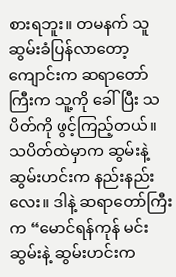စားရဘူး။ တမနက် သူ ဆွမ်းခံပြန်လာတော့ ကျောင်းက ဆရာတော်ကြီးက သူ့ကို ခေါ်ပြီး သပိတ်ကို ဖွင့်ကြည့်တယ်။ သပိတ်ထဲမှာက ဆွမ်းနဲ့ ဆွမ်းဟင်းက နည်းနည်းလေး။ ဒါနဲ့ ဆရာတော်ကြီးက “မောင်ရန်ကုန် မင်းဆွမ်းနဲ့ ဆွမ်းဟင်းက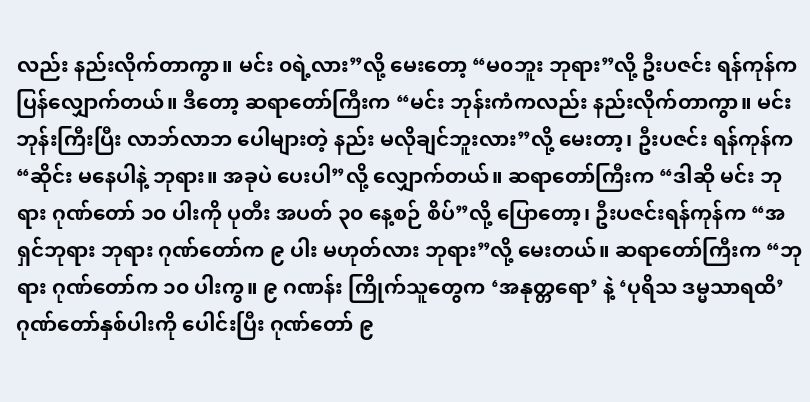လည်း နည်းလိုက်တာကွာ။ မင်း ၀ရဲ့လား”လို့ မေးတော့ “မ၀ဘူး ဘုရား”လို့ ဦးပဇင်း ရန်ကုန်က ပြန်လျှောက်တယ်။ ဒီတော့ ဆရာတော်ကြီးက “မင်း ဘုန်းကံကလည်း နည်းလိုက်တာကွာ။ မင်း ဘုန်းကြီးပြီး လာဘ်လာဘ ပေါများတဲ့ နည်း မလိုချင်ဘူးလား”လို့ မေးတာ့၊ ဦးပဇင်း ရန်ကုန်က “ဆိုင်း မနေပါနဲ့ ဘုရား။ အခုပဲ ပေးပါ”လို့ လျှောက်တယ်။ ဆရာတော်ကြီးက “ဒါဆို မင်း ဘုရား ဂုဏ်တော် ၁၀ ပါးကို ပုတီး အပတ် ၃၀ နေ့စဉ် စိပ်”လို့ ပြောတော့၊ ဦးပဇင်းရန်ကုန်က “အရှင်ဘုရား ဘုရား ဂုဏ်တော်က ၉ ပါး မဟုတ်လား ဘုရား”လို့ မေးတယ်။ ဆရာတော်ကြီးက “ဘုရား ဂုဏ်တော်က ၁၀ ပါးကွ။ ၉ ဂဏန်း ကြိုက်သူတွေက ‘အနုတ္တရော’ နဲ့ ‘ပုရိသ ဒမ္မသာရထိ’ ဂုဏ်တော်နှစ်ပါးကို ပေါင်းပြီး ဂုဏ်တော် ၉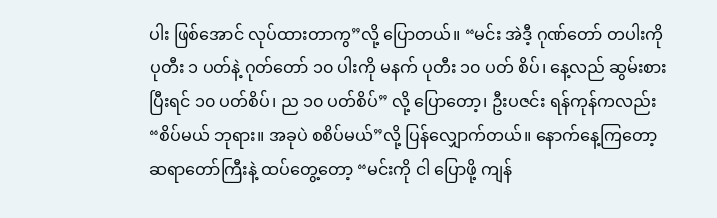ပါး ဖြစ်အောင် လုပ်ထားတာကွ”လို့ ပြောတယ်။ “မင်း အဲဒီ့ ဂုဏ်တော် တပါးကို ပုတီး ၁ ပတ်နဲ့ ဂုတ်တော် ၁၀ ပါးကို မနက် ပုတီး ၁၀ ပတ် စိပ်၊ နေ့လည် ဆွမ်းစားပြီးရင် ၁၀ ပတ်စိပ်၊ ည ၁၀ ပတ်စိပ်” လို့ ပြောတော့၊ ဦးပဇင်း ရန်ကုန်ကလည်း “စိပ်မယ် ဘုရား။ အခုပဲ စစိပ်မယ်”လို့ ပြန်လျှောက်တယ်။ နောက်နေ့ကြတော့ ဆရာတော်ကြီးနဲ့ ထပ်တွေ့တော့ “မင်းကို ငါ ပြောဖို့ ကျန်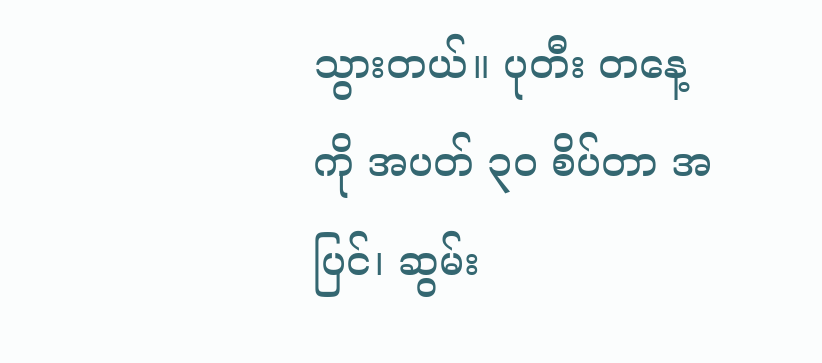သွားတယ်။ ပုတီး တနေ့ကို အပတ် ၃၀ စိပ်တာ အပြင်၊ ဆွမ်း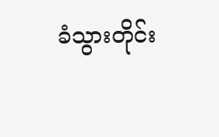ခံသွားတိုင်း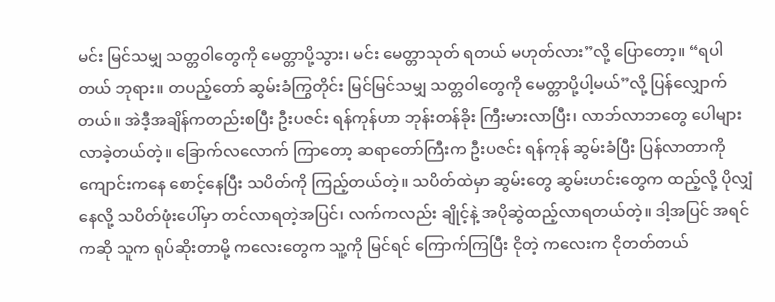မင်း မြင်သမျှ သတ္တဝါတွေကို မေတ္တာပို့သွား၊ မင်း မေတ္တာသုတ် ရတယ် မဟုတ်လား”လို့ ပြောတော့။ “ရပါတယ် ဘုရား။ တပည့်တော် ဆွမ်းခံကြွတိုင်း မြင်မြင်သမျှ သတ္တဝါတွေကို မေတ္တာပို့ပါ့မယ်”လို့ ပြန်လျှောက်တယ်။ အဲဒီ့အချိန်ကတည်းစပြီး ဦးပဇင်း ရန်ကုန်ဟာ ဘုန်းတန်ခိုး ကြီးမားလာပြီး၊ လာဘ်လာဘတွေ ပေါများလာခဲ့တယ်တဲ့။ ခြောက်လလောက် ကြာတော့ ဆရာတော်ကြီးက ဦးပဇင်း ရန်ကုန် ဆွမ်းခံပြီး ပြန်လာတာကို ကျောင်းကနေ စောင့်နေပြီး သပိတ်ကို ကြည့်တယ်တဲ့။ သပိတ်ထဲမှာ ဆွမ်းတွေ ဆွမ်းဟင်းတွေက ထည့်လို့ ပိုလျှံနေလို့ သပိတ်ဖုံးပေါ်မှာ တင်လာရတဲ့အပြင်၊ လက်ကလည်း ချိုင့်နဲ့ အပိုဆွဲထည့်လာရတယ်တဲ့။ ဒါ့အပြင် အရင်ကဆို သူက ရုပ်ဆိုးတာမို့ ကလေးတွေက သူ့ကို မြင်ရင် ကြောက်ကြပြီး ငိုတဲ့ ကလေးက ငိုတတ်တယ်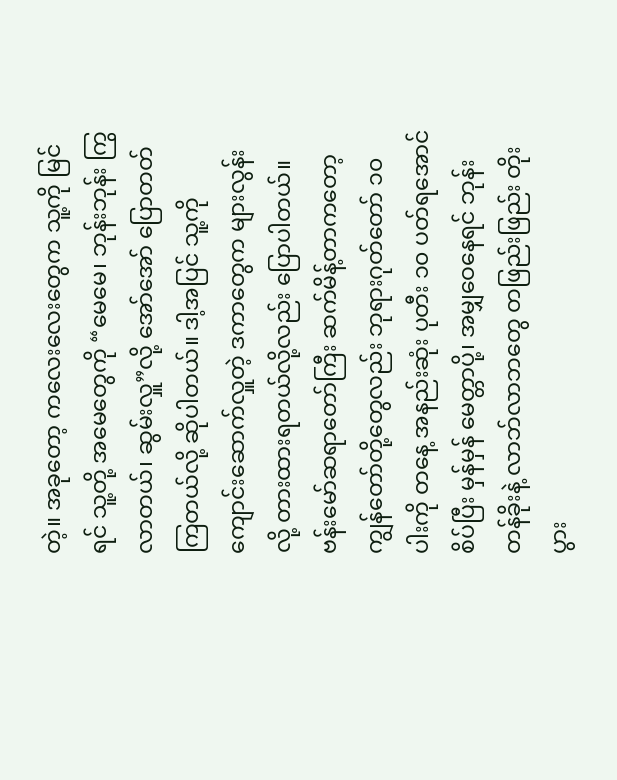တဲ့။ အခုတော့ ကလေးလေးတွေက သူ့ကို မြင်ရင် သူ့တို့ အမေတွေကို “မေမေ၊ ဘုန်းဘုန်း ကြွလာတယ်၊ ဆွမ်းလှူ”လို့ အော်အော် ပြောတတ်ကြတယ်လို့ ဆိုပါတယ်။ ဒါ့အပြင် သူ့ကို ကျောင်းဆောက်လှူတဲ့ ဒကာတွေက များလွန်းလို့ တားထားရတယ်လို့လည်း ပြောပါတယ်။ ဗန်းမော်ဆရာတော်ကြီး ဆက်မိန့်တာကတော့ ကျွန်တော်တို့တွေလည်း ဘုရားဂုတ်တော် ၁၀ ပါးကို တနေ့ အနည်းဆုံး ပုတီး ၁၀ ပတ်ရအောင် စိပ်ပြီး မှန်မှန် မေတ္တာပို့၊ အမျှဝေနေရင် ဘုန်းတန်ခိုးနဲ့ လာဘ်လာဘတွေ တဖြည်းဖြည်း တိုးပွား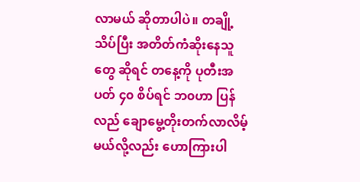လာမယ် ဆိုတာပါပဲ။ တချို့သိပ်ပြီး အတိတ်ကံဆိုးနေသူတွေ ဆိုရင် တနေ့ကို ပုတီးအပတ် ၄၀ စိပ်ရင် ဘ၀ဟာ ပြန်လည် ချောမွေ့တိုးတက်လာလိမ့်မယ်လို့လည်း ဟောကြားပါ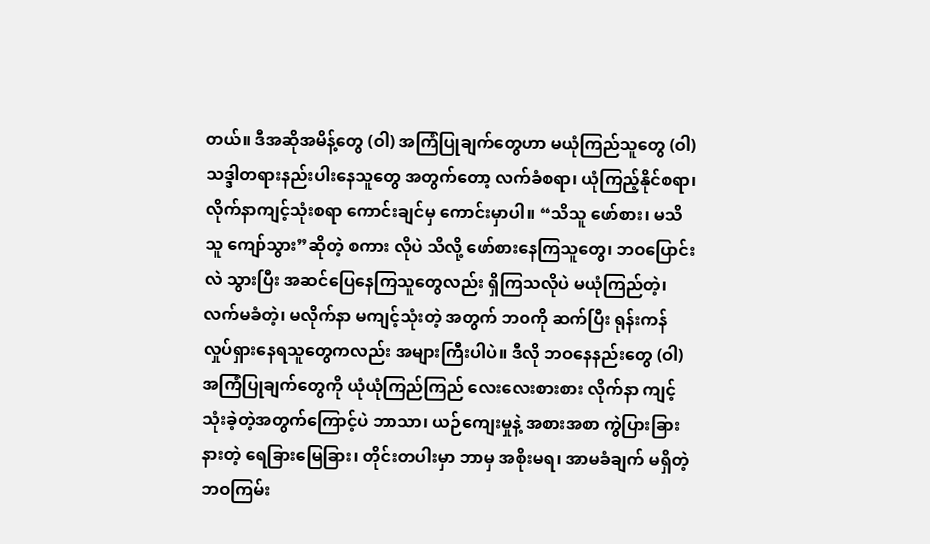တယ်။ ဒီအဆိုအမိန့်တွေ (ဝါ) အကြံပြုချက်တွေဟာ မယုံကြည်သူတွေ (ဝါ) သဒ္ဒါတရားနည်းပါးနေသူတွေ အတွက်တော့ လက်ခံစရာ၊ ယုံကြည့်နိုင်စရာ၊ လိုက်နာကျင့်သုံးစရာ ကောင်းချင်မှ ကောင်းမှာပါ။ “သိသူ ဖော်စား၊ မသိသူ ကျော်သွား”ဆိုတဲ့ စကား လိုပဲ သိလို့ ဖော်စားနေကြသူတွေ၊ ဘဝပြောင်းလဲ သွားပြီး အဆင်ပြေနေကြသူတွေလည်း ရှိကြသလိုပဲ မယုံကြည်တဲ့၊ လက်မခံတဲ့၊ မလိုက်နာ မကျင့်သုံးတဲ့ အတွက် ဘ၀ကို ဆက်ပြီး ရုန်းကန် လှုပ်ရှားနေရသူတွေကလည်း အများကြီးပါပဲ။ ဒီလို ဘဝနေနည်းတွေ (ဝါ) အကြံပြုချက်တွေကို ယုံယုံကြည်ကြည် လေးလေးစားစား လိုက်နာ ကျင့်သုံးခဲ့တဲ့အတွက်ကြောင့်ပဲ ဘာသာ၊ ယဉ်ကျေးမှုနဲ့ အစားအစာ ကွဲပြားခြားနားတဲ့ ရေခြားမြေခြား၊ တိုင်းတပါးမှာ ဘာမှ အစိုးမရ၊ အာမခံချက် မရှိတဲ့ ဘဝကြမ်း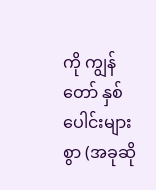ကို ကျွန်တော် နှစ်ပေါင်းများစွာ (အခုဆို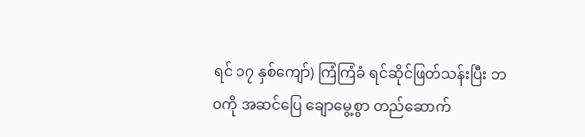ရင် ၁၇ နှစ်ကျော်) ကြံကြံခံ ရင်ဆိုင်ဖြတ်သန်းပြီး ဘ၀ကို အဆင်ပြေ ချောမွေ့စွာ တည်ဆောက်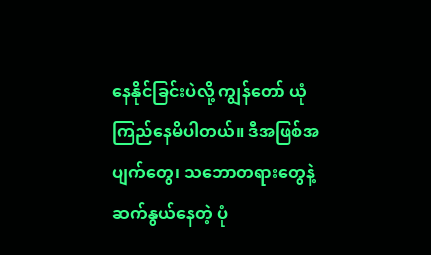နေနိုင်ခြင်းပဲလို့ ကျွန်တော် ယုံကြည်နေမိပါတယ်။ ဒီအဖြစ်အပျက်တွေ၊ သဘောတရားတွေနဲ့ ဆက်နွယ်နေတဲ့ ပုံ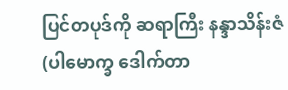ပြင်တပုဒ်ကို ဆရာကြီး နန္ဒာသိန်းဇံ (ပါမောက္ခ ဒေါက်တာ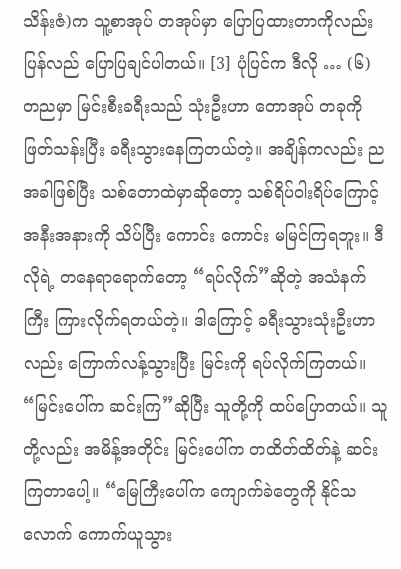သိန်းဇံ)က သူ့စာအုပ် တအုပ်မှာ ပြောပြထားတာကိုလည်း ပြန်လည် ပြောပြချင်ပါတယ်။ [3] ပုံပြင်က ဒီလို … (၆) တညမှာ မြင်းစီးခရီးသည် သုံးဦးဟာ တောအုပ် တခုကို ဖြတ်သန်းပြီး ခရီးသွားနေကြတယ်တဲ့။ အချိန်ကလည်း ညအခါဖြစ်ပြီး သစ်တောထဲမှာဆိုတော့ သစ်ရိပ်ဝါးရိပ်ကြောင့် အနီးအနားကို သိပ်ပြီး ကောင်း ကောင်း မမြင်ကြရဘူး။ ဒီလိုရဲ့ တနေရာရောက်တော့ “ရပ်လိုက်”ဆိုတဲ့ အသံနက်ကြီး ကြားလိုက်ရတယ်တဲ့။ ဒါကြောင့် ခရီးသွားသုံးဦးဟာလည်း ကြောက်လန့်သွားပြီး မြင်းကို ရပ်လိုက်ကြတယ်။ “မြင်းပေါ်က ဆင်းကြ”ဆိုပြီး သူတို့ကို ထပ်ပြောတယ်။ သူတို့လည်း အမိန့်အတိုင်း မြင်းပေါ်က တထိတ်ထိတ်နဲ့ ဆင်းကြတာပေါ့။ “မြေကြီးပေါ်က ကျောက်ခဲတွေကို နိုင်သလောက် ကောက်ယူသွား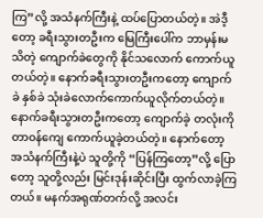ကြ”လို့ အသံနက်ကြီးနဲ့ ထပ်ပြောတယ်တဲ့။ အဲဒီ့တော့ ခရီးသွားတဦးက မြေကြီးပေါ်က ဘာမှန်းမသိတဲ့ ကျောက်ခဲတွေကို နိုင်သလောက် ကောက်ယူတယ်တဲ့။ နောက်ခရီးသွားတဦးကတော့ ကျောက်ခဲ နှစ်ခဲ သုံးခဲလောက်ကောက်ယူလိုက်တယ်တဲ့။ နောက်ခရီးသွားတဦးကတော့ ကျောက်ခဲ့ တလုံးကို တာ၀န်ကျေ ကောက်ယူခဲ့တယ်တဲ့။ နောက်တော့ အသံနက်ကြီးနဲ့ပဲ သူတို့ကို “ပြန်ကြတော့”လို့ ပြောတော့ သူတို့လည်း မြင်းဒုန်းဆိုင်းပြီး ထွက်လာခဲ့ကြတယ်။ မနက်အရုဏ်တက်လို့ အလင်း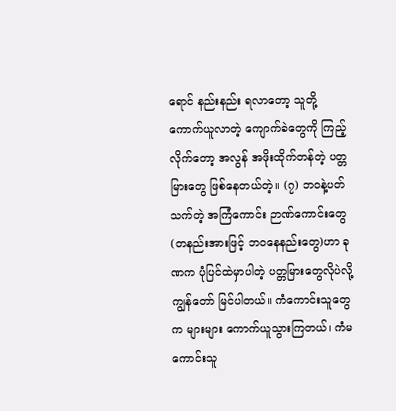ရောင် နည်းနည်း ရလာတော့ သူတို့ ကောက်ယူလာတဲ့ ကျောက်ခဲတွေကို ကြည့်လိုက်တော့ အလွန် အဖိုးထိုက်တန်တဲ့ ပတ္တမြားတွေ ဖြစ်နေတယ်တဲ့။ (၇) ဘ၀နဲ့ပတ်သက်တဲ့ အကြံကောင်း ဉာဏ်ကောင်းတွေ (တနည်းအားဖြင့် ဘဝနေနည်းတွေ)ဟာ ခုဏက ပုံပြင်ထဲမှာပါတဲ့ ပတ္တမြားတွေလိုပဲလို့ ကျွန်တော် မြင်ပါတယ်။ ကံကောင်းသူတွေက များများ ကောက်ယူသွားကြတယ်၊ ကံမကောင်းသူ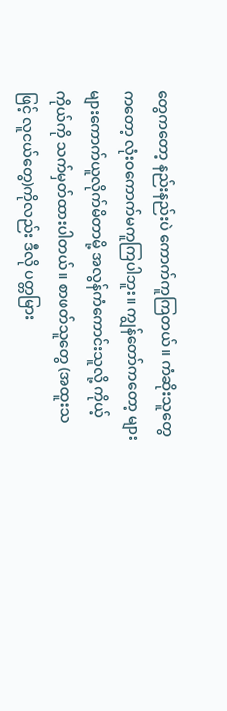တွေကတော့ နည်းနည်းပဲ ကောက်ကူကြတယ်။ ကံဆိုးသူတွေကတော့ လုံးဝကောက်မကူကြပါဘူး။ ကျွန်တော်ကတော့ များများကောက်ယူလိုက်မိတာမို့ အလွန်ကံကောင်းသူလို့ ကိုယ့်ကိုယ်ကို သက်မှတ်ထားပါတယ်။ စာဖတ်သူတွေ (အထူးသဖြင့် လူငယ်တွေ)ကိုလည်း ဒီလို ပတ္တမြား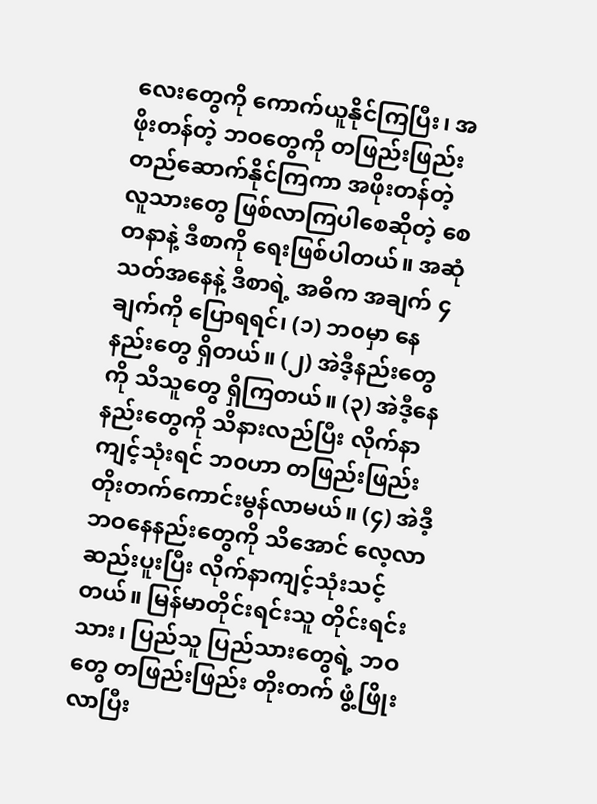လေးတွေကို ကောက်ယူနိုင်ကြပြီး၊ အဖိုးတန်တဲ့ ဘဝတွေကို တဖြည်းဖြည်း တည်ဆောက်နိုင်ကြကာ အဖိုးတန်တဲ့ လူသားတွေ ဖြစ်လာကြပါစေဆိုတဲ့ စေတနာနဲ့ ဒီစာကို ရေးဖြစ်ပါတယ်။ အဆုံသတ်အနေနဲ့ ဒီစာရဲ့ အဓိက အချက် ၄ ချက်ကို ပြောရရင်၊ (၁) ဘ၀မှာ နေနည်းတွေ ရှိတယ်။ (၂) အဲဒီ့နည်းတွေကို သိသူတွေ ရှိကြတယ်။ (၃) အဲဒီ့နေနည်းတွေကို သိနားလည်ပြီး လိုက်နာကျင့်သုံးရင် ဘ၀ဟာ တဖြည်းဖြည်း တိုးတက်ကောင်းမွန်လာမယ်။ (၄) အဲဒီ့ဘဝနေနည်းတွေကို သိအောင် လေ့လာ ဆည်းပူးပြီး လိုက်နာကျင့်သုံးသင့်တယ်။ မြန်မာတိုင်းရင်းသူ တိုင်းရင်းသား၊ ပြည်သူ ပြည်သားတွေရဲ့ ဘဝတွေ တဖြည်းဖြည်း တိုးတက် ဖွံ့ဖြိုးလာပြီး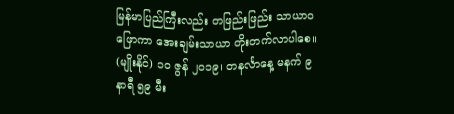မြန်မာပြည်ကြီးလည်း တဖြည်းဖြည်း သာယာဝဖြောကာ အေးချမ်းသာယာ တိုးတက်လာပါစေ။ (မျိုးနိုင်) ၁၀ ဇွန် ၂၀၁၉၊ တနင်္လာနေ့ မနက် ၉ နာရီ ၅၉ မီး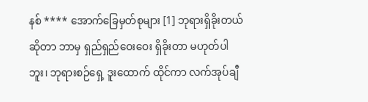နစ် **** အောက်ခြေမှတ်စုများ [1] ဘုရားရှိခိုးတယ်ဆိုတာ ဘာမှ ရှည်ရှည်ဝေးဝေး ရှိခိုးတာ မဟုတ်ပါဘူး၊ ဘုရားစဉ်ရှေ့ ဒူးထောက် ထိုင်ကာ လက်အုပ်ချီ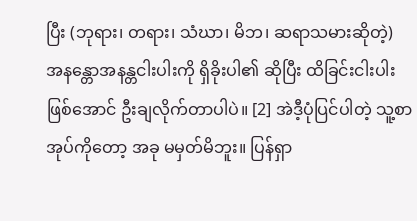ပြီး (ဘုရား၊ တရား၊ သံဃာ၊ မိဘ၊ ဆရာသမားဆိုတဲ့) အနန္တောအနန္တငါးပါးကို ရှိခိုးပါ၏ ဆိုပြီး ထိခြင်းငါးပါးဖြစ်အောင် ဦးချလိုက်တာပါပဲ။ [2] အဲဒီ့ပုံပြင်ပါတဲ့ သူ့စာအုပ်ကိုတော့ အခု မမှတ်မိဘူး။ ပြန်ရှာ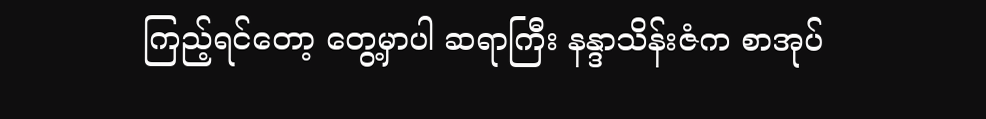ကြည့်ရင်တော့ တွေ့မှာပါ ဆရာကြီး နန္ဒာသိန်းဇံက စာအုပ်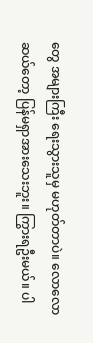တွေ အများကြီး ရေးသွားသူမှ မဟုတ်တာပဲ။ လောလောဆယ်တော့ ပြန်မရှာအားသေးဘူး။ ကြွားရဦးမယ်။ ပါ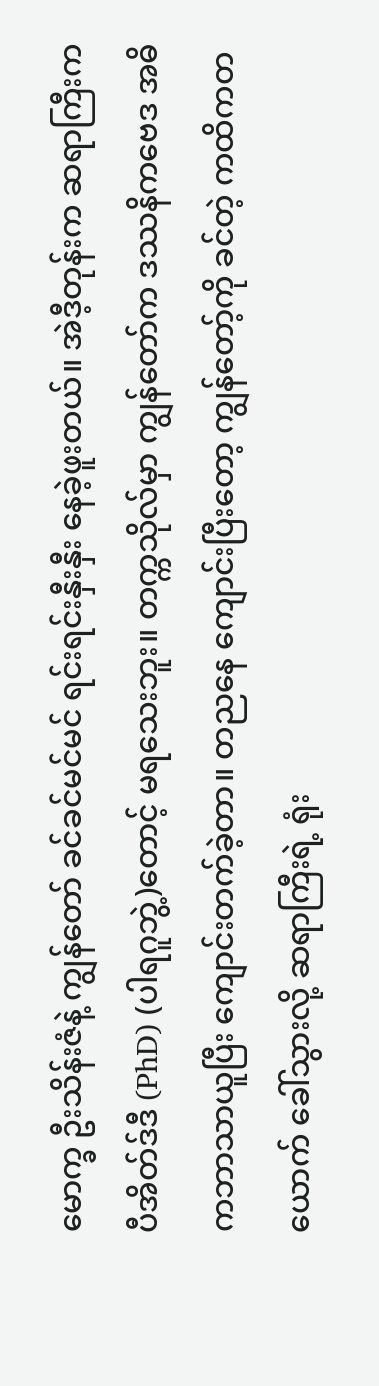မောက္ခ ဦးသိန်းဇံနဲ့ ကျွန်တော် ခင်ခင်မင်မင် ရင်းရင်းနှီးနှီး နေခဲ့ဖူးတယ်။ အဲဒီ့တုန်းက ဆရာကြီးက ပီအိတ်ဒ်ဒီ (PhD) (ပါရဂူဘွဲ့)တောင့် မရသေးဘူး။ တက္ကသိုလ်မှာ ကျွန်တော်က ဒဿနိကဗေဒ အဓိကဘာသာယူပြီး ကျောင်းတက်ခဲ့တာ။ တညနေ ကျောင်းပြီးတော့ ကျွန်တော့်ကို ခင်တဲ့ ကထိကတယောက် ခေါ်သွားလို့ ဆရာကြီးရဲ့ ရုံး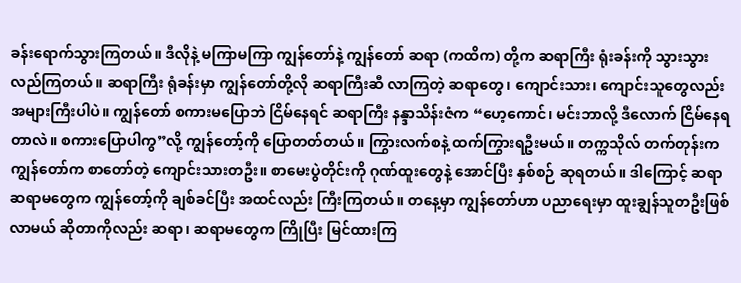ခန်းရောက်သွားကြတယ်။ ဒီလိုနဲ့ မကြာမကြာ ကျွန်တော်နဲ့ ကျွန်တော် ဆရာ (ကထိက) တို့က ဆရာကြီး ရုံးခန်းကို သွားသွား လည်ကြတယ်။ ဆရာကြီး ရုံခန်းမှာ ကျွန်တော်တို့လို ဆရာကြီးဆီ လာကြတဲ့ ဆရာတွေ၊ ကျောင်းသား၊ ကျောင်းသူတွေလည်း အများကြီးပါပဲ။ ကျွန်တော် စကားမပြောဘဲ ငြိမ်နေရင် ဆရာကြီး နန္ဒာသိန်းဇံက “ဟေ့ကောင်၊ မင်းဘာလို့ ဒီလောက် ငြိမ်နေရတာလဲ။ စကားပြောပါကွ”လို့ ကျွန်တော့်ကို ပြောတတ်တယ်။ ကြွားလက်စနဲ့ ထက်ကြွားရဦးမယ်။ တက္ကသိုလ် တက်တုန်းက ကျွန်တော်က စာတော်တဲ့ ကျောင်းသားတဦး။ စာမေးပွဲတိုင်းကို ဂုဏ်ထူးတွေနဲ့ အောင်ပြီး နှစ်စဉ် ဆုရတယ်။ ဒါကြောင့် ဆရာ ဆရာမတွေက ကျွန်တော့်ကို ချစ်ခင်ပြီး အထင်လည်း ကြီးကြတယ်။ တနေ့မှာ ကျွန်တော်ဟာ ပညာရေးမှာ ထူးချွန်သူတဦးဖြစ်လာမယ် ဆိုတာကိုလည်း ဆရာ၊ ဆရာမတွေက ကြိုပြီး မြင်ထားကြ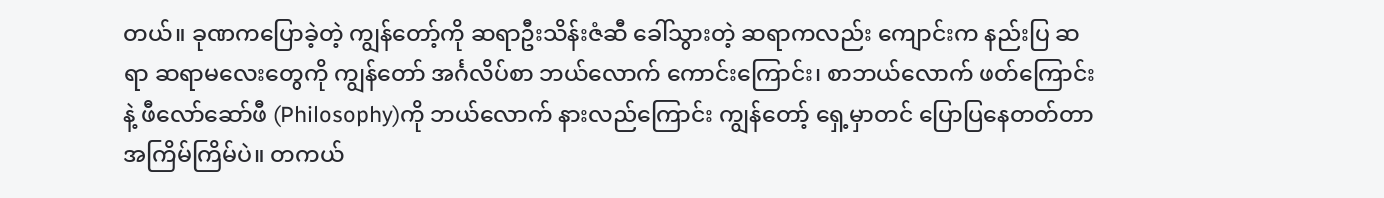တယ်။ ခုဏကပြောခဲ့တဲ့ ကျွန်တော့်ကို ဆရာဦးသိန်းဇံဆီ ခေါ်သွားတဲ့ ဆရာကလည်း ကျောင်းက နည်းပြ ဆရာ ဆရာမလေးတွေကို ကျွန်တော် အင်္ဂလိပ်စာ ဘယ်လောက် ကောင်းကြောင်း၊ စာဘယ်လောက် ဖတ်ကြောင်းနဲ့ ဖီလော်ဆော်ဖီ (Philosophy)ကို ဘယ်လောက် နားလည်ကြောင်း ကျွန်တော့် ရှေ့မှာတင် ပြောပြနေတတ်တာ အကြိမ်ကြိမ်ပဲ။ တကယ်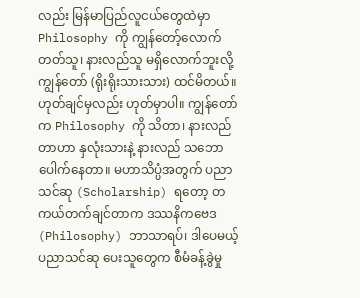လည်း မြန်မာပြည်လူငယ်တွေထဲမှာ Philosophy ကို ကျွန်တော့်လောက် တတ်သူ၊ နားလည်သူ မရှိလောက်ဘူးလို့ ကျွန်တော် (ရိုးရိုးသားသား) ထင်မိတယ်။ ဟုတ်ချင်မှလည်း ဟုတ်မှာပါ။ ကျွန်တော်က Philosophy ကို သိတာ၊ နားလည်တာဟာ နှလုံးသားနဲ့ နားလည် သဘောပေါက်နေတာ။ မဟာသိပ္ပံအတွက် ပညာသင်ဆု (Scholarship) ရတော့ တကယ်တက်ချင်တာက ဒဿနိကဗေဒ (Philosophy) ဘာသာရပ်၊ ဒါပေမယ့် ပညာသင်ဆု ပေးသူတွေက စီမံခန့်ခွဲမှု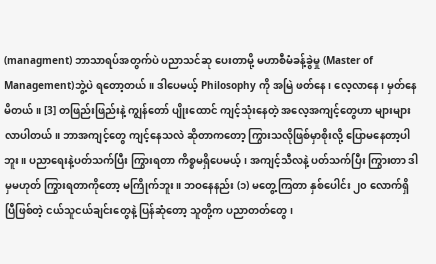(managment) ဘာသာရပ်အတွက်ပဲ ပညာသင်ဆု ပေးတာမို့ မဟာစီမံခန့်ခွဲမှု (Master of Management)ဘွဲ့ပဲ ရတော့တယ်။ ဒါပေမယ့် Philosophy ကို အမြဲ ဖတ်နေ၊ လေ့လာနေ၊ မှတ်နေမိတယ်။ [3] တဖြည်းဖြည်းနဲ့ ကျွန်တော် ပျိုးထောင် ကျင့်သုံးနေတဲ့ အလေ့အကျင့်တွေဟာ များများ လာပါတယ်။ ဘာအကျင့်တွေ ကျင့်နေသလဲ ဆိုတာကတော့ ကြွားသလိုဖြစ်မှာစိုးလို့ ပြောမနေတာ့ပါဘူး။ ပညာရေးနဲ့ပတ်သက်ပြီး ကြွားရတာ ကိစ္စမရှိပေမယ့်၊ အကျင့်သီလနဲ့ ပတ်သက်ပြီး ကြွားတာ ဒါမှမဟုတ် ကြွားရတာကိုတော့ မကြိုက်ဘူး။ ဘဝနေနည်း (၁) မတွေ့ကြတာ နှစ်ပေါင်း ၂၀ လောက်ရှိပြီဖြစ်တဲ့ ငယ်သူငယ်ချင်းတွေနဲ့ ပြန်ဆုံတော့ သူတို့က ပညာတတ်တွေ၊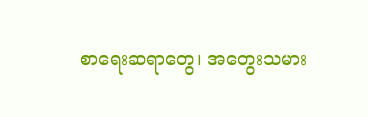စာရေးဆရာတွေ၊ အတွေးသမား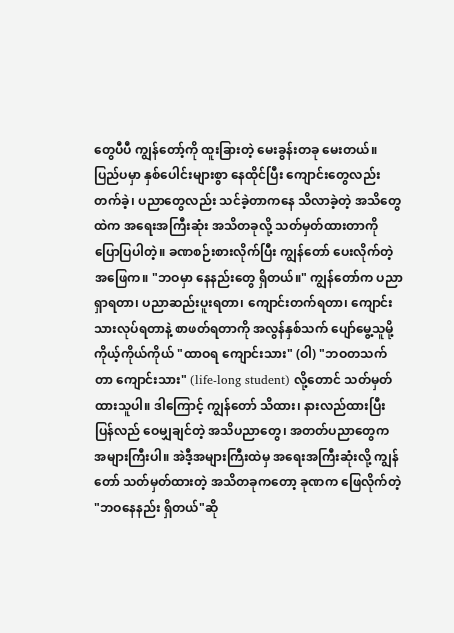တွေပီပီ ကျွန်တော့်ကို ထူးခြားတဲ့ မေးခွန်းတခု မေးတယ်။ ပြည်ပမှာ နှစ်ပေါင်းများစွာ နေထိုင်ပြီး ကျောင်းတွေလည်း တက်ခဲ့၊ ပညာတွေလည်း သင်ခဲ့တာကနေ သိလာခဲ့တဲ့ အသိတွေထဲက အရေးအကြီးဆုံး အသိတခုလို့ သတ်မှတ်ထားတာကို ပြောပြပါတဲ့။ ခဏစဉ်းစားလိုက်ပြီး ကျွန်တော် ပေးလိုက်တဲ့ အဖြေက။ "ဘဝမှာ နေနည်းတွေ ရှိတယ်။" ကျွန်တော်က ပညာရှာရတာ၊ ပညာဆည်းပူးရတာ၊ ကျောင်းတက်ရတာ၊ ကျောင်းသားလုပ်ရတာနဲ့ စာဖတ်ရတာကို အလွန်နှစ်သက် ပျော်မွေ့သူမို့ ကိုယ့်ကိုယ်ကိုယ် "ထာဝရ ကျောင်းသား" (ဝါ) "ဘဝတသက်တာ ကျောင်းသား" (life-long student) လို့တောင် သတ်မှတ်ထားသူပါ။ ဒါကြောင့် ကျွန်တော် သိထား၊ နားလည်ထားပြီး ပြန်လည် ဝေမျှချင်တဲ့ အသိပညာတွေ၊ အတတ်ပညာတွေက အများကြီးပါ။ အဲဒီ့အများကြီးထဲမှ အရေးအကြီးဆုံးလို့ ကျွန်တော် သတ်မှတ်ထားတဲ့ အသိတခုကတော့ ခုဏက ဖြေလိုက်တဲ့ "ဘဝနေနည်း ရှိတယ်"ဆို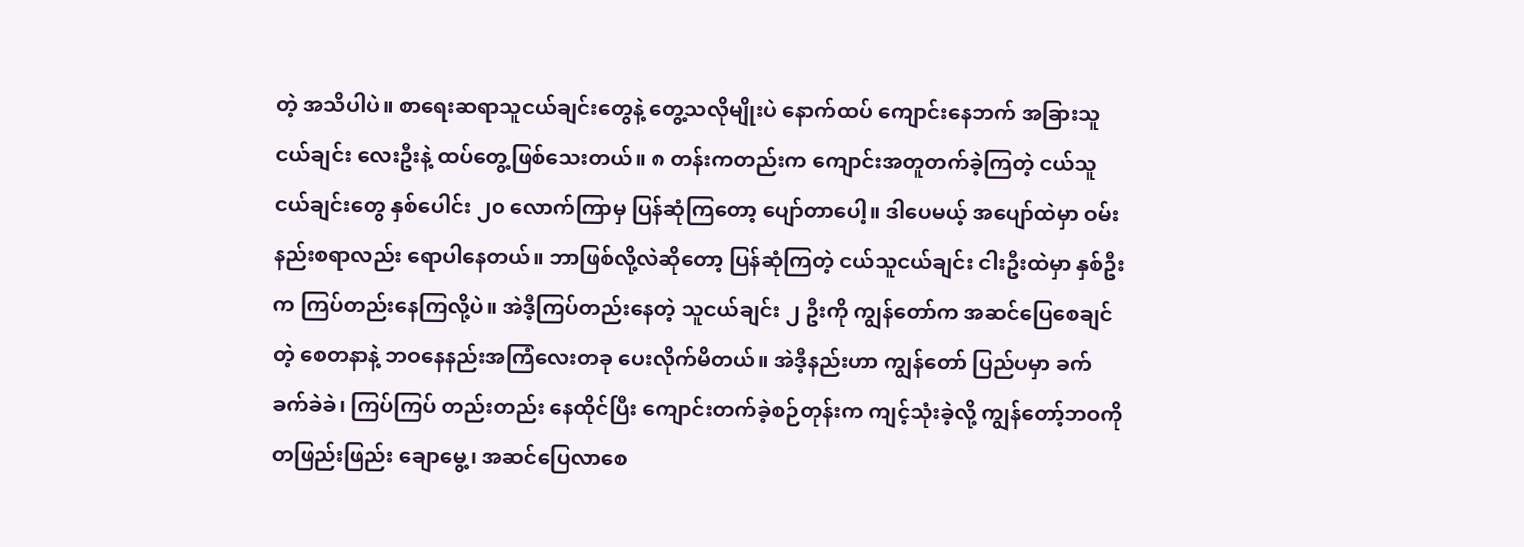တဲ့ အသိပါပဲ။ စာရေးဆရာသူငယ်ချင်းတွေနဲ့ တွေ့သလိုမျိုးပဲ နောက်ထပ် ကျောင်းနေဘက် အခြားသူငယ်ချင်း လေးဦးနဲ့ ထပ်တွေ့ဖြစ်သေးတယ်။ ၈ တန်းကတည်းက ကျောင်းအတူတက်ခဲ့ကြတဲ့ ငယ်သူငယ်ချင်းတွေ နှစ်ပေါင်း ၂၀ လောက်ကြာမှ ပြန်ဆုံကြတော့ ပျော်တာပေါ့။ ဒါပေမယ့် အပျော်ထဲမှာ ဝမ်းနည်းစရာလည်း ရောပါနေတယ်။ ဘာဖြစ်လို့လဲဆိုတော့ ပြန်ဆုံကြတဲ့ ငယ်သူငယ်ချင်း ငါးဦးထဲမှာ နှစ်ဦးက ကြပ်တည်းနေကြလို့ပဲ။ အဲဒီ့ကြပ်တည်းနေတဲ့ သူငယ်ချင်း ၂ ဦးကို ကျွန်တော်က အဆင်ပြေစေချင်တဲ့ စေတနာနဲ့ ဘဝနေနည်းအကြံလေးတခု ပေးလိုက်မိတယ်။ အဲဒီ့နည်းဟာ ကျွန်တော် ပြည်ပမှာ ခက်ခက်ခဲခဲ၊ ကြပ်ကြပ် တည်းတည်း နေထိုင်ပြီး ကျောင်းတက်ခဲ့စဉ်တုန်းက ကျင့်သုံးခဲ့လို့ ကျွန်တော့်ဘဝကို တဖြည်းဖြည်း ချောမွေ့၊ အဆင်ပြေလာစေ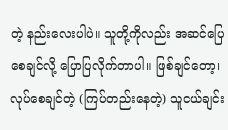တဲ့ နည်းလေးပါပဲ။ သူတို့ကိုလည်း အဆင်ပြေစေချင်လို့ ပြောပြလိုက်တာပါ။ ဖြစ်ချင်တော့၊ လုပ်စေချင်တဲ့ (ကြပ်တည်းနေတဲ့) သူငယ်ချင်း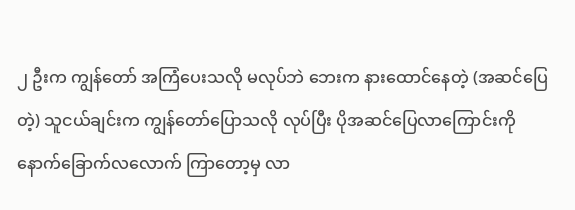၂ ဦးက ကျွန်တော် အကြံပေးသလို မလုပ်ဘဲ ဘေးက နားထောင်နေတဲ့ (အဆင်ပြေတဲ့) သူငယ်ချင်းက ကျွန်တော်ပြောသလို လုပ်ပြီး ပိုအဆင်ပြေလာကြောင်းကို နောက်ခြောက်လလောက် ကြာတော့မှ လာ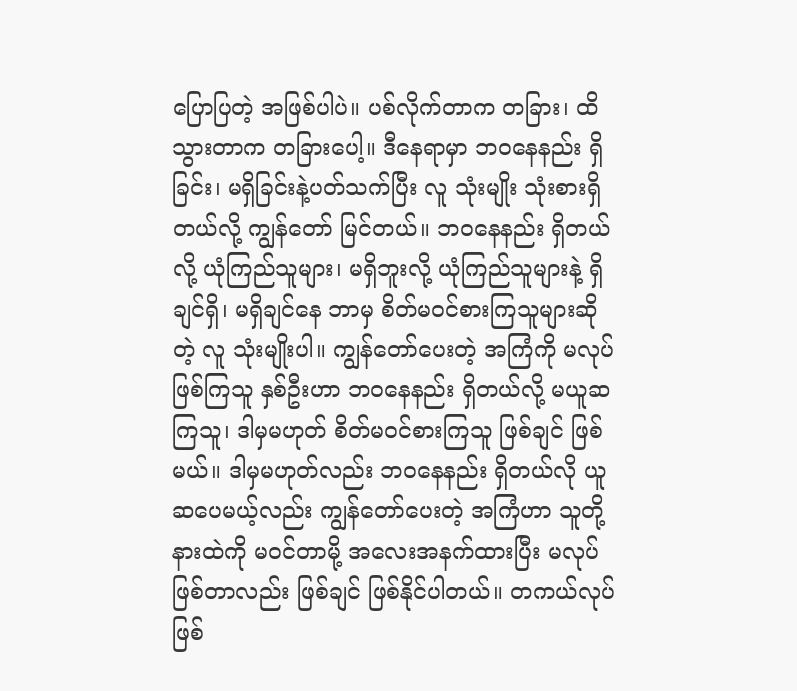ပြောပြတဲ့ အဖြစ်ပါပဲ။ ပစ်လိုက်တာက တခြား၊ ထိသွားတာက တခြားပေါ့။ ဒီနေရာမှာ ဘဝနေနည်း ရှိခြင်း၊ မရှိခြင်းနဲ့ပတ်သက်ပြီး လူ သုံးမျိုး သုံးစားရှိတယ်လို့ ကျွန်တော် မြင်တယ်။ ဘဝနေနည်း ရှိတယ်လို့ ယုံကြည်သူများ၊ မရှိဘူးလို့ ယုံကြည်သူများနဲ့ ရှိချင်ရှိ၊ မရှိချင်နေ ဘာမှ စိတ်မဝင်စားကြသူများဆိုတဲ့ လူ သုံးမျိုးပါ။ ကျွန်တော်ပေးတဲ့ အကြံကို မလုပ်ဖြစ်ကြသူ နှစ်ဦးဟာ ဘဝနေနည်း ရှိတယ်လို့ မယူဆကြသူ၊ ဒါမှမဟုတ် စိတ်မဝင်စားကြသူ ဖြစ်ချင် ဖြစ်မယ်။ ဒါမှမဟုတ်လည်း ဘဝနေနည်း ရှိတယ်လို ယူဆပေမယ့်လည်း ကျွန်တော်ပေးတဲ့ အကြံဟာ သူတို့ နားထဲကို မဝင်တာမို့ အလေးအနက်ထားပြီး မလုပ်ဖြစ်တာလည်း ဖြစ်ချင် ဖြစ်နိုင်ပါတယ်။ တကယ်လုပ်ဖြစ်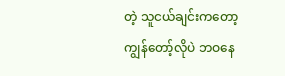တဲ့ သူငယ်ချင်းကတော့ ကျွန်တော့်လိုပဲ ဘဝနေ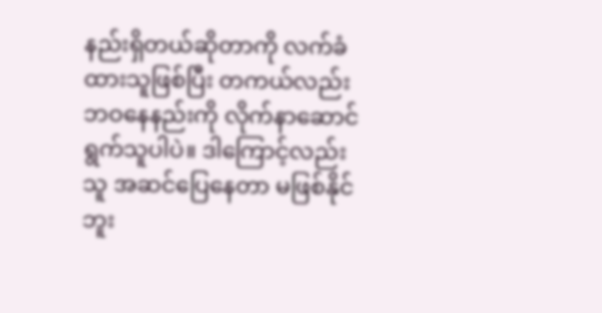နည်းရှိတယ်ဆိုတာကို လက်ခံထားသူဖြစ်ပြီး တကယ်လည်း ဘဝနေနည်းကို လိုက်နာဆောင်ရွက်သူပါပဲ။ ဒါကြောင့်လည်း သူ အဆင်ပြေနေတာ မဖြစ်နိုင်ဘူး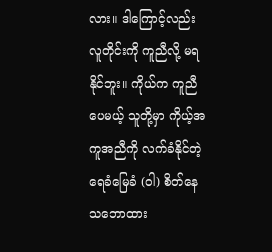လား။ ဒါကြောင့်လည်း လူတိုင်းကို ကူညီလို့ မရနိုင်ဘူး။ ကိုယ်က ကူညီပေမယ့် သူတို့မှာ ကိုယ့်အကူအညီကို လက်ခံနိုင်တဲ့ ရေခံမြေခံ (ဝါ) စိတ်နေ သဘောထား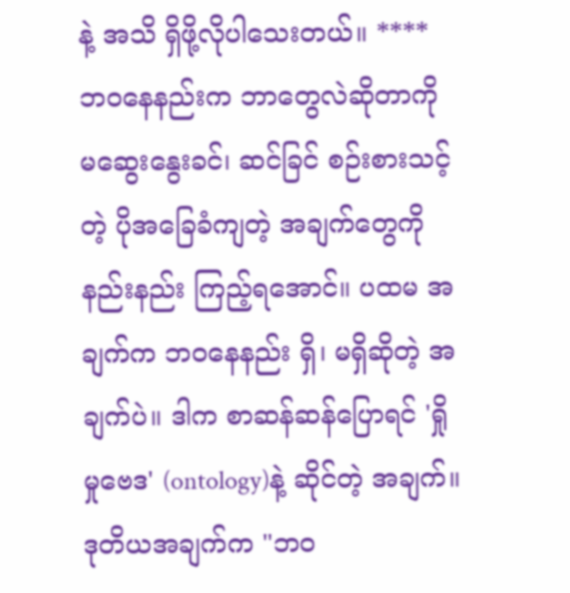နဲ့ အသိ ရှိဖို့လိုပါသေးတယ်။ **** ဘဝနေနည်းက ဘာတွေလဲဆိုတာကို မဆွေးနွေးခင်၊ ဆင်ခြင် စဉ်းစားသင့်တဲ့ ပိုအခြေခံကျတဲ့ အချက်တွေကို နည်းနည်း ကြည့်ရအောင်။ ပထမ အချက်က ဘဝနေနည်း ရှိ၊ မရှိဆိုတဲ့ အချက်ပဲ။ ဒါက စာဆန်ဆန်ပြောရင် 'ရှိုမှုဗေဒ' (ontology)နဲ့ ဆိုင်တဲ့ အချက်။ ဒုတိယအချက်က "ဘဝ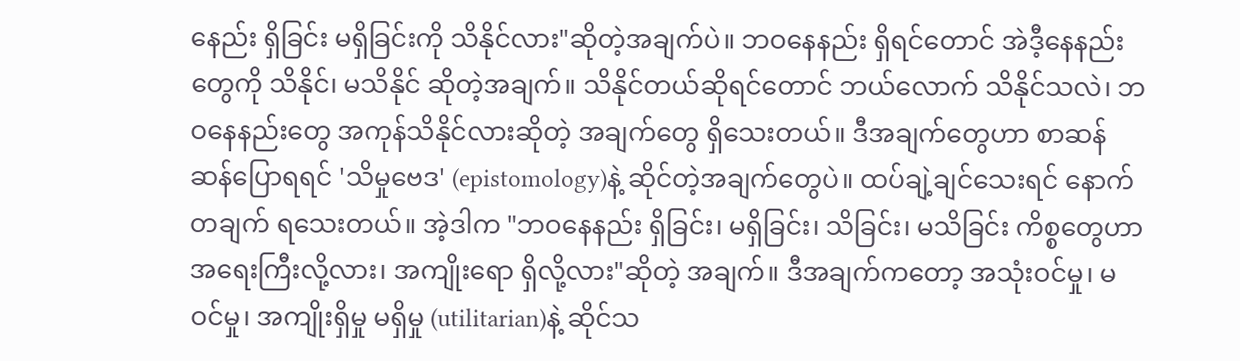နေည်း ရှိခြင်း မရှိခြင်းကို သိနိုင်လား"ဆိုတဲ့အချက်ပဲ။ ဘဝနေနည်း ရှိရင်တောင် အဲဒီ့နေနည်းတွေကို သိနိုင်၊ မသိနိုင် ဆိုတဲ့အချက်။ သိနိုင်တယ်ဆိုရင်တောင် ဘယ်လောက် သိနိုင်သလဲ၊ ဘဝနေနည်းတွေ အကုန်သိနိုင်လားဆိုတဲ့ အချက်တွေ ရှိသေးတယ်။ ဒီအချက်တွေဟာ စာဆန်ဆန်ပြောရရင် 'သိမှုဗေဒ' (epistomology)နဲ့ ဆိုင်တဲ့အချက်တွေပဲ။ ထပ်ချဲ့ချင်သေးရင် နောက်တချက် ရသေးတယ်။ အဲ့ဒါက "ဘဝနေနည်း ရှိခြင်း၊ မရှိခြင်း၊ သိခြင်း၊ မသိခြင်း ကိစ္စတွေဟာ အရေးကြီးလို့လား၊ အကျိုးရော ရှိလို့လား"ဆိုတဲ့ အချက်။ ဒီအချက်ကတော့ အသုံးဝင်မှု၊ မဝင်မှု၊ အကျိုးရှိမှု မရှိမှု (utilitarian)နဲ့ ဆိုင်သ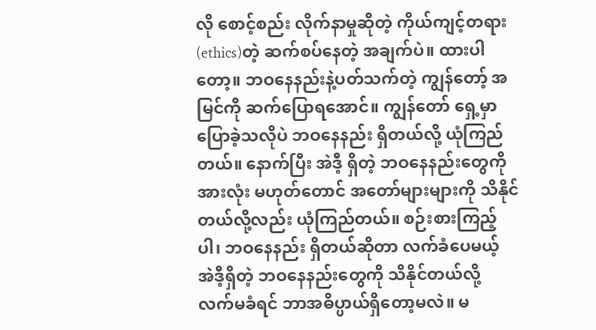လို စောင့်စည်း လိုက်နာမှုဆိုတဲ့ ကိုယ်ကျင့်တရား (ethics)တဲ့ ဆက်စပ်နေတဲ့ အချက်ပဲ။ ထားပါတော့။ ဘဝနေနည်းနဲ့ပတ်သက်တဲ့ ကျွန်တော့် အမြင်ကို ဆက်ပြောရအောင်။ ကျွန်တော် ရှေ့မှာ ပြောခဲ့သလိုပဲ ဘဝနေနည်း ရှိတယ်လို့ ယုံကြည်တယ်။ နောက်ပြီး အဲဒီ့ ရှိတဲ့ ဘဝနေနည်းတွေကို အားလုံး မဟုတ်တောင် အတော်များများကို သိနိုင်တယ်လို့လည်း ယုံကြည်တယ်။ စဉ်းစားကြည့်ပါ၊ ဘဝနေနည်း ရှိတယ်ဆိုတာ လက်ခံပေမယ့် အဲဒီ့ရှိတဲ့ ဘဝနေနည်းတွေကို သိနိုင်တယ်လို့ လက်မခံရင် ဘာအဓိပ္ပာယ်ရှိတော့မလဲ။ မ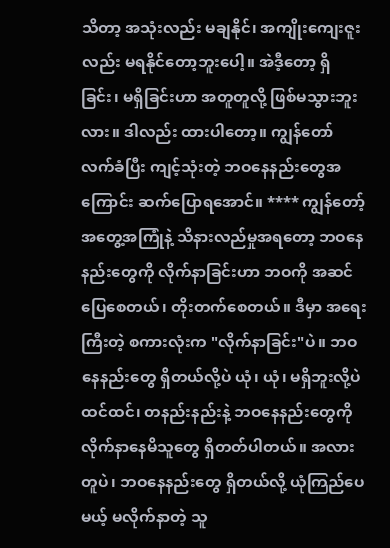သိတာ့ အသုံးလည်း မချနိုင်၊ အကျိုးကျေးဇူးလည်း မရနိုင်တော့ဘူးပေါ့။ အဲဒီ့တော့ ရှိခြင်း၊ မရှိခြင်းဟာ အတူတူလို့ ဖြစ်မသွားဘူးလား။ ဒါလည်း ထားပါတော့။ ကျွန်တော် လက်ခံပြီး ကျင့်သုံးတဲ့ ဘဝနေနည်းတွေအကြောင်း ဆက်ပြောရအောင်။ **** ကျွန်တော့်အတွေ့အကြုံနဲ့ သိနားလည်မှုအရတော့ ဘဝနေနည်းတွေကို လိုက်နာခြင်းဟာ ဘဝကို အဆင်ပြေစေတယ်၊ တိုးတက်စေတယ်။ ဒီမှာ အရေးကြီးတဲ့ စကားလုံးက "လိုက်နာခြင်း"ပဲ။ ဘဝနေနည်းတွေ ရှိတယ်လို့ပဲ ယုံ၊ ယုံ၊ မရှိဘူးလို့ပဲ ထင်ထင်၊ တနည်းနည်းနဲ့ ဘဝနေနည်းတွေကို လိုက်နာနေမိသူတွေ ရှိတတ်ပါတယ်။ အလားတူပဲ၊ ဘဝနေနည်းတွေ ရှိတယ်လို့ ယုံကြည်ပေမယ့် မလိုက်နာတဲ့ သူ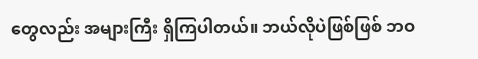တွေလည်း အများကြီး ရှိကြပါတယ်။ ဘယ်လိုပဲဖြစ်ဖြစ် ဘဝ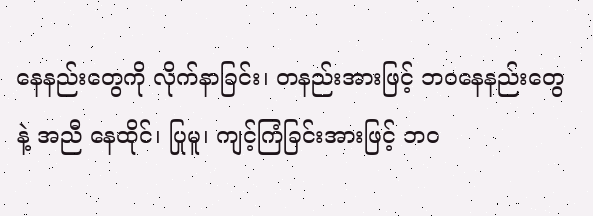နေနည်းတွေကို လိုက်နာခြင်း၊ တနည်းအားဖြင့် ဘဝနေနည်းတွေနဲ့ အညီ နေထိုင်၊ ပြုမူ၊ ကျင့်ကြံခြင်းအားဖြင့် ဘဝ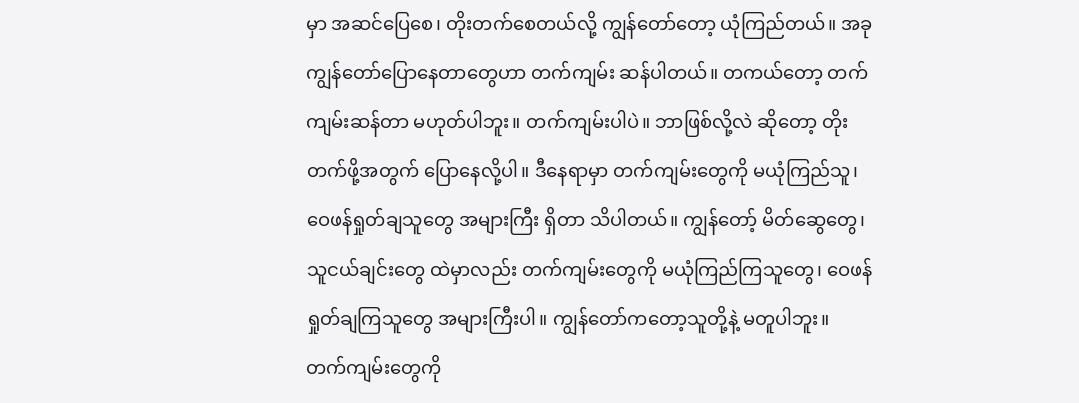မှာ အဆင်ပြေစေ၊ တိုးတက်စေတယ်လို့ ကျွန်တော်တော့ ယုံကြည်တယ်။ အခု ကျွန်တော်ပြောနေတာတွေဟာ တက်ကျမ်း ဆန်ပါတယ်။ တကယ်တော့ တက်ကျမ်းဆန်တာ မဟုတ်ပါဘူး။ တက်ကျမ်းပါပဲ။ ဘာဖြစ်လို့လဲ ဆိုတော့ တိုးတက်ဖို့အတွက် ပြောနေလို့ပါ။ ဒီနေရာမှာ တက်ကျမ်းတွေကို မယုံကြည်သူ၊ ဝေဖန်ရှုတ်ချသူတွေ အများကြီး ရှိတာ သိပါတယ်။ ကျွန်တော့် မိတ်ဆွေတွေ၊ သူငယ်ချင်းတွေ ထဲမှာလည်း တက်ကျမ်းတွေကို မယုံကြည်ကြသူတွေ၊ ဝေဖန် ရှုတ်ချကြသူတွေ အများကြီးပါ။ ကျွန်တော်ကတော့သူတို့နဲ့ မတူပါဘူး။ တက်ကျမ်းတွေကို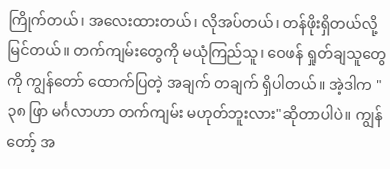ကြိုက်တယ်၊ အလေးထားတယ်၊ လိုအပ်တယ်၊ တန်ဖိုးရှိတယ်လို့ မြင်တယ်။ တက်ကျမ်းတွေကို မယုံကြည်သူ၊ ဝေဖန် ရှုတ်ချသူတွေကို ကျွန်တော် ထောက်ပြတဲ့ အချက် တချက် ရှိပါတယ်။ အဲ့ဒါက "၃၈ ဖြာ မင်္ဂလာဟာ တက်ကျမ်း မဟုတ်ဘူးလား"ဆိုတာပါပဲ။ ကျွန်တော့် အ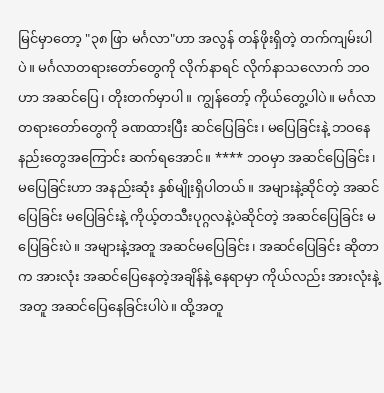မြင်မှာတော့ "၃၈ ဖြာ မင်္ဂလာ"ဟာ အလွန် တန်ဖိုးရှိတဲ့ တက်ကျမ်းပါပဲ။ မင်္ဂလာတရားတော်တွေကို လိုက်နာရင် လိုက်နာသလောက် ဘဝဟာ အဆင်ပြေ၊ တိုးတက်မှာပါ။ ကျွန်တော့် ကိုယ်တွေ့ပါပဲ။ မင်္ဂလာတရားတော်တွေကို ခဏထားပြီး ဆင်ပြေခြင်း၊ မပြေခြင်းနဲ့ ဘဝနေနည်းတွေအကြောင်း ဆက်ရအောင်။ **** ဘဝမှာ အဆင်ပြေခြင်း၊ မပြေခြင်းဟာ အနည်းဆုံး နှစ်မျိုးရှိပါတယ်။ အများနဲ့ဆိုင်တဲ့ အဆင်ပြေခြင်း မပြေခြင်းနဲ့ ကိုယ့်တသီးပုဂ္ဂလနဲ့ပဲဆိုင်တဲ့ အဆင်ပြေခြင်း မပြေခြင်းပဲ။ အများနဲ့အတူ အဆင်မပြေခြင်း၊ အဆင်ပြေခြင်း ဆိုတာက အားလုံး အဆင်ပြေနေတဲ့အချိန်နဲ့ နေရာမှာ ကိုယ်လည်း အားလုံးနဲ့အတူ အဆင်ပြေနေခြင်းပါပဲ။ ထို့အတူ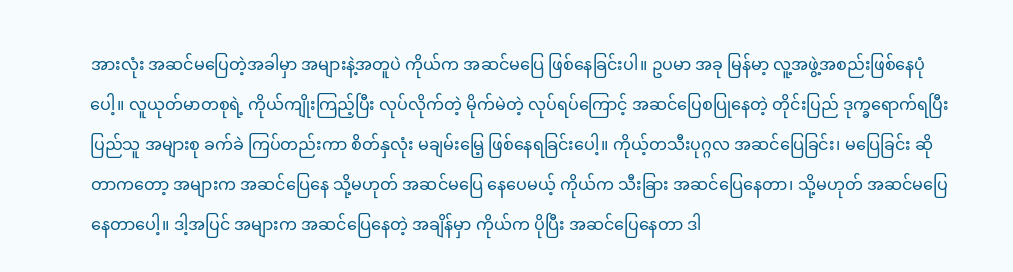အားလုံး အဆင်မပြေတဲ့အခါမှာ အများနဲ့အတူပဲ ကိုယ်က အဆင်မပြေ ဖြစ်နေခြင်းပါ။ ဥပမာ အခု မြန်မာ့ လူ့အဖွဲ့အစည်းဖြစ်နေပုံပေါ့။ လူယုတ်မာတစုရဲ့ ကိုယ်ကျိုးကြည့်ပြီး လုပ်လိုက်တဲ့ မိုက်မဲတဲ့ လုပ်ရပ်ကြောင့် အဆင်ပြေစပြုနေတဲ့ တိုင်းပြည် ဒုက္ခရောက်ရပြီး ပြည်သူ အများစု ခက်ခဲ ကြပ်တည်းကာ စိတ်နှလုံး မချမ်းမြေ့ ဖြစ်နေရခြင်းပေါ့။ ကိုယ့်တသီးပုဂ္ဂလ အဆင်ပြေခြင်း၊ မပြေခြင်း ဆိုတာကတော့ အများက အဆင်ပြေနေ သို့မဟုတ် အဆင်မပြေ နေပေမယ့် ကိုယ်က သီးခြား အဆင်ပြေနေတာ၊ သို့မဟုတ် အဆင်မပြေနေတာပေါ့။ ဒါ့အပြင် အများက အဆင်ပြေနေတဲ့ အချိန်မှာ ကိုယ်က ပိုပြီး အဆင်ပြေနေတာ ဒါ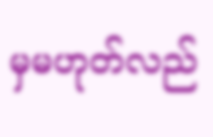မှမဟုတ်လည်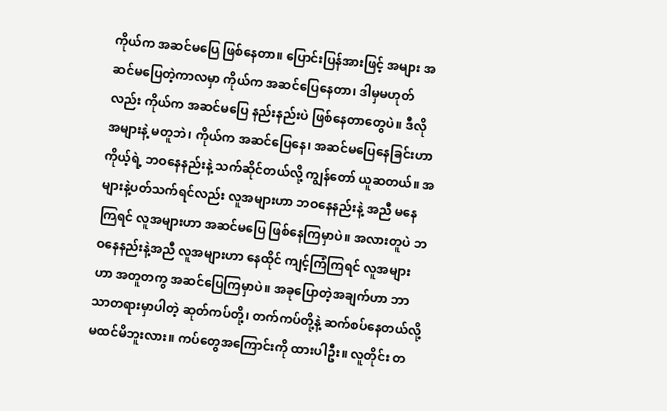ကိုယ်က အဆင်မပြေ ဖြစ်နေတာ။ ပြောင်းပြန်အားဖြင့် အများ အဆင်မပြေတဲ့ကာလမှာ ကိုယ်က အဆင်ပြေနေတာ၊ ဒါမှမဟုတ်လည်း ကိုယ်က အဆင်မပြေ နည်းနည်းပဲ ဖြစ်နေတာတွေပဲ။ ဒီလို အများနဲ့ မတူဘဲ၊ ကိုယ်က အဆင်ပြေနေ၊ အဆင်မပြေနေခြင်းဟာ ကိုယ့်ရဲ့ ဘဝနေနည်းနဲ့ သက်ဆိုင်တယ်လို့ ကျွန်တော် ယူဆတယ်။ အများနဲ့ပတ်သက်ရင်လည်း လူအများဟာ ဘဝနေနည်းနဲ့ အညီ မနေကြရင် လူအများဟာ အဆင်မပြေ ဖြစ်နေကြမှာပဲ။ အလားတူပဲ ဘဝနေနည်းနဲ့အညီ လူအများဟာ နေထိုင် ကျင့်ကြံကြရင် လူအများဟာ အတူတကွ အဆင်ပြေကြမှာပဲ။ အခုပြောတဲ့အချက်ဟာ ဘာသာတရားမှာပါတဲ့ ဆုတ်ကပ်တို့၊ တက်ကပ်တို့နဲ့ ဆက်စပ်နေတယ်လို့ မထင်မိဘူးလား။ ကပ်တွေအကြောင်းကို ထားပါဦး။ လူတိုင်း တ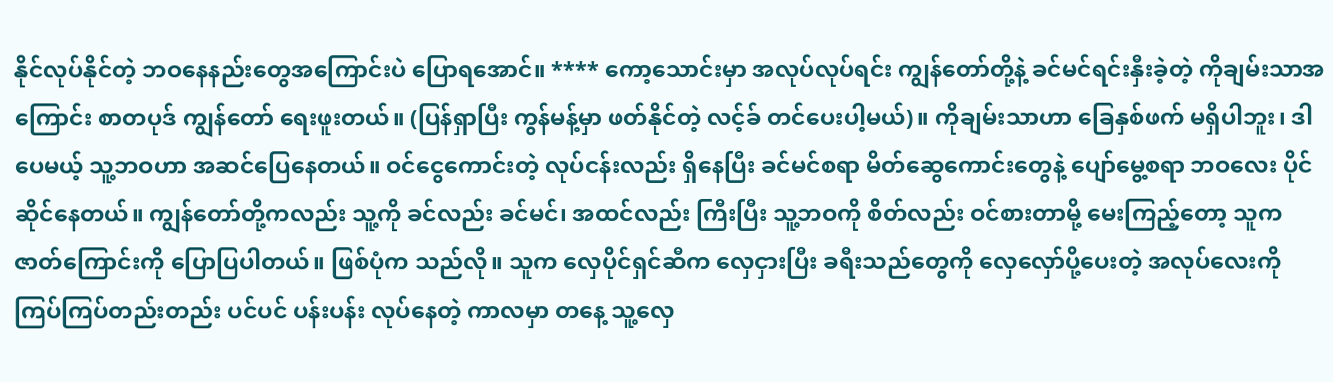နိုင်လုပ်နိုင်တဲ့ ဘဝနေနည်းတွေအကြောင်းပဲ ပြောရအောင်။ **** ကော့သောင်းမှာ အလုပ်လုပ်ရင်း ကျွန်တော်တို့နဲ့ ခင်မင်ရင်းနှီးခဲ့တဲ့ ကိုချမ်းသာအကြောင်း စာတပုဒ် ကျွန်တော် ရေးဖူးတယ်။ (ပြန်ရှာပြီး ကွန်မန့်မှာ ဖတ်နိုင်တဲ့ လင့်ခ် တင်ပေးပါ့မယ်)။ ကိုချမ်းသာဟာ ခြေနှစ်ဖက် မရှိပါဘူး၊ ဒါပေမယ့် သူ့ဘဝဟာ အဆင်ပြေနေတယ်။ ဝင်ငွေကောင်းတဲ့ လုပ်ငန်းလည်း ရှိနေပြီး ခင်မင်စရာ မိတ်ဆွေကောင်းတွေနဲ့ ပျော်မွေ့စရာ ဘဝလေး ပိုင်ဆိုင်နေတယ်။ ကျွန်တော်တို့ကလည်း သူ့ကို ခင်လည်း ခင်မင်၊ အထင်လည်း ကြီးပြီး သူ့ဘဝကို စိတ်လည်း ဝင်စားတာမို့ မေးကြည့်တော့ သူက ဇာတ်ကြောင်းကို ပြောပြပါတယ်။ ဖြစ်ပုံက သည်လို။ သူက လှေပိုင်ရှင်ဆီက လှေငှားပြီး ခရီးသည်တွေကို လှေလှော်ပို့ပေးတဲ့ အလုပ်လေးကို ကြပ်ကြပ်တည်းတည်း ပင်ပင် ပန်းပန်း လုပ်နေတဲ့ ကာလမှာ တနေ့ သူ့လှေ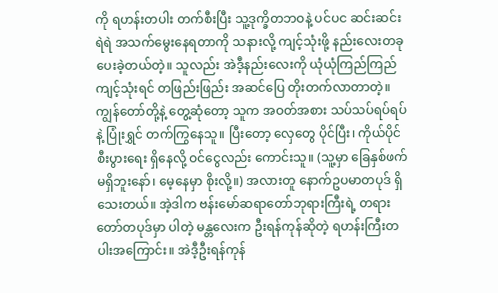ကို ရဟန်းတပါး တက်စီးပြီး သူ့ဒုက္ခိတဘဝနဲ့ ပင်ပင ဆင်းဆင်းရဲရဲ အသက်မွေးနေရတာကို သနားလို့ ကျင့်သုံးဖို့ နည်းလေးတခု ပေးခဲ့တယ်တဲ့။ သူလည်း အဲဒီ့နည်းလေးကို ယုံယုံကြည်ကြည် ကျင့်သုံးရင် တဖြည်းဖြည်း အဆင်ပြေ တိုးတက်လာတာတဲ့။ ကျွန်တော်တို့နဲ့ တွေ့ဆုံတော့ သူက အဝတ်အစား သပ်သပ်ရပ်ရပ်နဲ့ ပြုံးရွှင် တက်ကြွနေသူ။ ပြီးတော့ လှေတွေ ပိုင်ပြီး၊ ကိုယ်ပိုင်စီးပွားရေး ရှိနေလို့ ဝင်ငွေလည်း ကောင်းသူ။ (သူ့မှာ ခြေနှစ်ဖက် မရှိဘူးနော်၊ မေ့နေမှာ စိုးလို့။) အလားတူ နောက်ဥပမာတပုဒ် ရှိသေးတယ်။ အဲ့ဒါက ဗန်းမော်ဆရာတော်ဘုရားကြီးရဲ့ တရားတော်တပုဒ်မှာ ပါတဲ့ မန္တလေးက ဦးရန်ကုန်ဆိုတဲ့ ရဟန်းကြီးတပါးအကြောင်း။ အဲဒီ့ဦးရန်ကုန်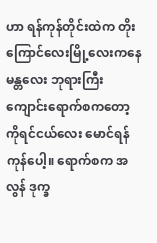ဟာ ရန်ကုန်တိုင်းထဲက တိုးကြောင်လေးမြို့လေးကနေ မန္တလေး ဘုရားကြီး ကျောင်းရောက်စကတော့ ကိုရင်ငယ်လေး မောင်ရန်ကုန်ပေါ့။ ရောက်စက အလွန် ဒုက္ခ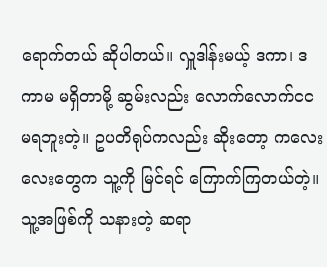ရောက်တယ် ဆိုပါတယ်။ လှူဒါန်းမယ့် ဒကာ၊ ဒကာမ မရှိတာမို့ ဆွမ်းလည်း လောက်လောက်ငင မရဘူးတဲ့။ ဥပတိရုပ်ကလည်း ဆိုးတော့ ကလေးလေးတွေက သူ့ကို မြင်ရင် ကြောက်ကြတယ်တဲ့။ သူ့အဖြစ်ကို သနားတဲ့ ဆရာ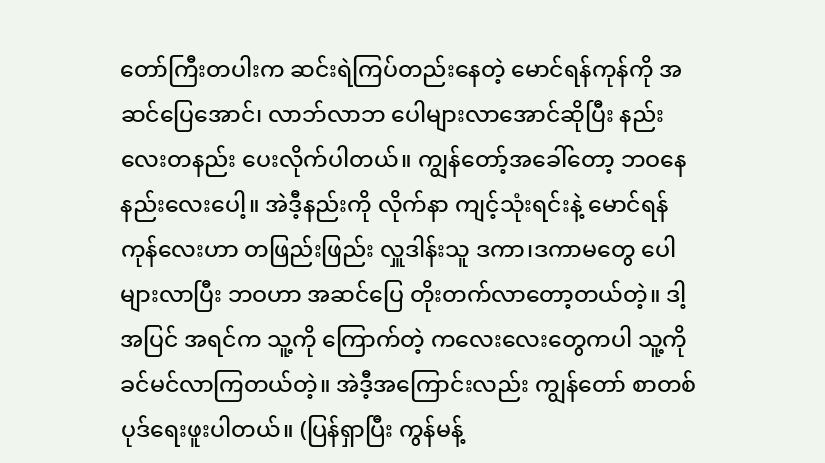တော်ကြီးတပါးက ဆင်းရဲကြပ်တည်းနေတဲ့ မောင်ရန်ကုန်ကို အဆင်ပြေအောင်၊ လာဘ်လာဘ ပေါများလာအောင်ဆိုပြီး နည်းလေးတနည်း ပေးလိုက်ပါတယ်။ ကျွန်တော့်အခေါ်တော့ ဘဝနေနည်းလေးပေါ့။ အဲဒီ့နည်းကို လိုက်နာ ကျင့်သုံးရင်းနဲ့ မောင်ရန်ကုန်လေးဟာ တဖြည်းဖြည်း လှူဒါန်းသူ ဒကာ၊ဒကာမတွေ ပေါများလာပြီး ဘဝဟာ အဆင်ပြေ တိုးတက်လာတော့တယ်တဲ့။ ဒါ့အပြင် အရင်က သူ့ကို ကြောက်တဲ့ ကလေးလေးတွေကပါ သူ့ကို ခင်မင်လာကြတယ်တဲ့။ အဲဒီ့အကြောင်းလည်း ကျွန်တော် စာတစ်ပုဒ်ရေးဖူးပါတယ်။ (ပြန်ရှာပြီး ကွန်မန့်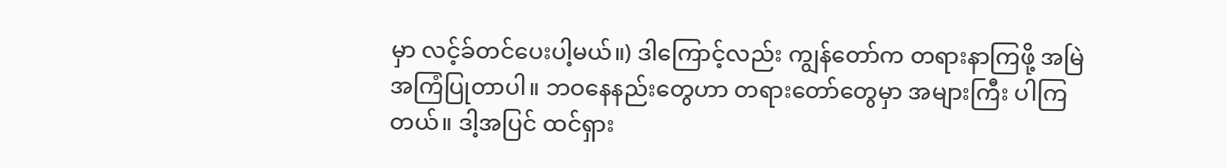မှာ လင့်ခ်တင်ပေးပါ့မယ်။) ဒါကြောင့်လည်း ကျွန်တော်က တရားနာကြဖို့ အမြဲ အကြံပြုတာပါ။ ဘဝနေနည်းတွေဟာ တရားတော်တွေမှာ အများကြီး ပါကြတယ်။ ဒါ့အပြင် ထင်ရှား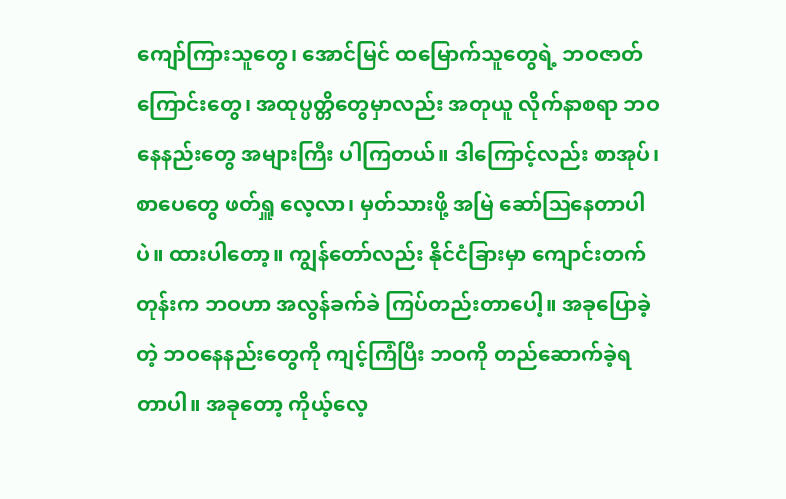ကျော်ကြားသူတွေ၊ အောင်မြင် ထမြောက်သူတွေရဲ့ ဘဝဇာတ်ကြောင်းတွေ၊ အထုပ္ပတ္တိတွေမှာလည်း အတုယူ လိုက်နာစရာ ဘဝနေနည်းတွေ အများကြီး ပါကြတယ်။ ဒါကြောင့်လည်း စာအုပ်၊ စာပေတွေ ဖတ်ရှူ လေ့လာ၊ မှတ်သားဖို့ အမြဲ ဆော်ဩနေတာပါပဲ။ ထားပါတော့။ ကျွန်တော်လည်း နိုင်ငံခြားမှာ ကျောင်းတက်တုန်းက ဘဝဟာ အလွန်ခက်ခဲ ကြပ်တည်းတာပေါ့။ အခုပြောခဲ့တဲ့ ဘဝနေနည်းတွေကို ကျင့်ကြံပြီး ဘဝကို တည်ဆောက်ခဲ့ရတာပါ။ အခုတော့ ကိုယ့်လေ့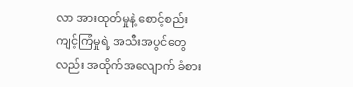လာ အားထုတ်မှုနဲ့ စောင့်စည်း ကျင့်ကြံမှုရဲ့ အသီးအပွင်တွေလည်း အထိုက်အလျောက် ခံစား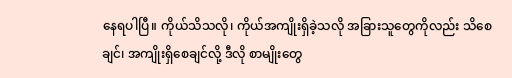နေရပါပြီ။ ကိုယ်သိသလို၊ ကိုယ်အကျိုးရှိခဲ့သလို အခြားသူတွေကိုလည်း သိစေချင်၊ အကျိုးရှိစေချင်လို့ ဒီလို စာမျိုးတွေ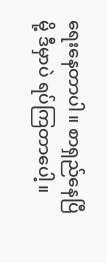ရေးနေတာပါ။ စာရှည်နေပြီမို့ ဒီမှာပဲ ရပ်ကြတာပေါ့။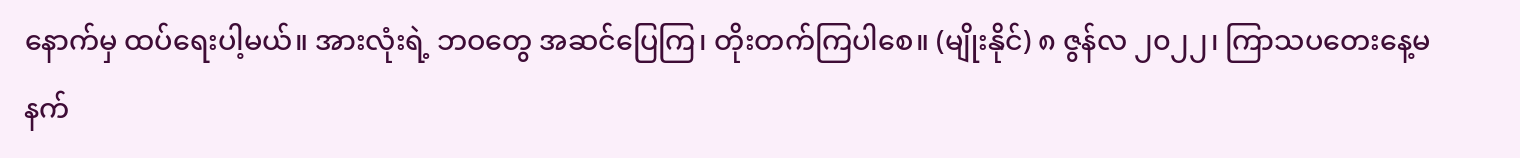နောက်မှ ထပ်ရေးပါ့မယ်။ အားလုံးရဲ့ ဘဝတွေ အဆင်ပြေကြ၊ တိုးတက်ကြပါစေ။ (မျိုးနိုင်) ၈ ဇွန်လ ၂၀၂၂၊ ကြာသပတေးနေ့မနက်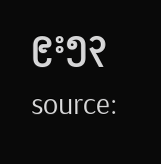၉း၅၃ source: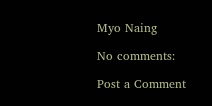Myo Naing

No comments:

Post a Comment